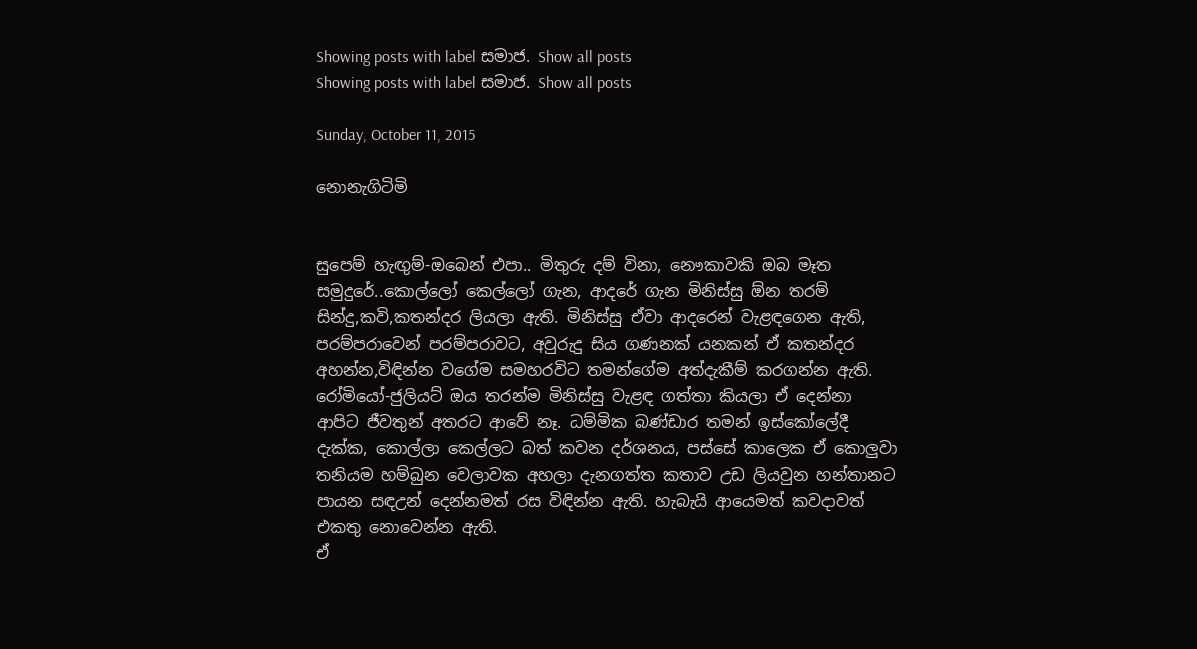Showing posts with label සමාජ. Show all posts
Showing posts with label සමාජ. Show all posts

Sunday, October 11, 2015

නොනැගිටිමි


සුපෙම් හැඟුම්-ඔබෙන් එපා.. මිතුරු දම් විනා, නෞකාවකි ඔබ මෑත සමුදුරේ..කොල්ලෝ කෙල්ලෝ ගැන, ආදරේ ගැන මිනිස්සු ඕන තරම් සින්දු,කවි,කතන්දර ලියලා ඇති. මිනිස්සු ඒවා ආදරෙන් වැළඳගෙන ඇති, පරම්පරාවෙන් පරම්පරාවට, අවුරුදු සිය ගණනක් යනකන් ඒ කතන්දර අහන්න,විඳින්න වගේම සමහරවිට තමන්ගේම අත්දැකීම් කරගන්න ඇති.
රෝමියෝ-ජුලියට් ඔය තරන්ම මිනිස්සු වැළඳ ගත්තා කියලා ඒ දෙන්නා ආපිට ජීවතුන් අතරට ආවේ නෑ. ධම්මික බණ්ඩාර තමන් ඉස්කෝලේදී දැක්ක, කොල්ලා කෙල්ලට බත් කවන දර්ශනය, පස්සේ කාලෙක ඒ කොලුවා තනියම හම්බුන වෙලාවක අහලා දැනගත්ත කතාව උඩ ලියවුන හන්තානට පායන සඳඋන් දෙන්නමත් රස විඳින්න ඇති. හැබැයි ආයෙමත් කවදාවත් එකතු නොවෙන්න ඇති.
ඒ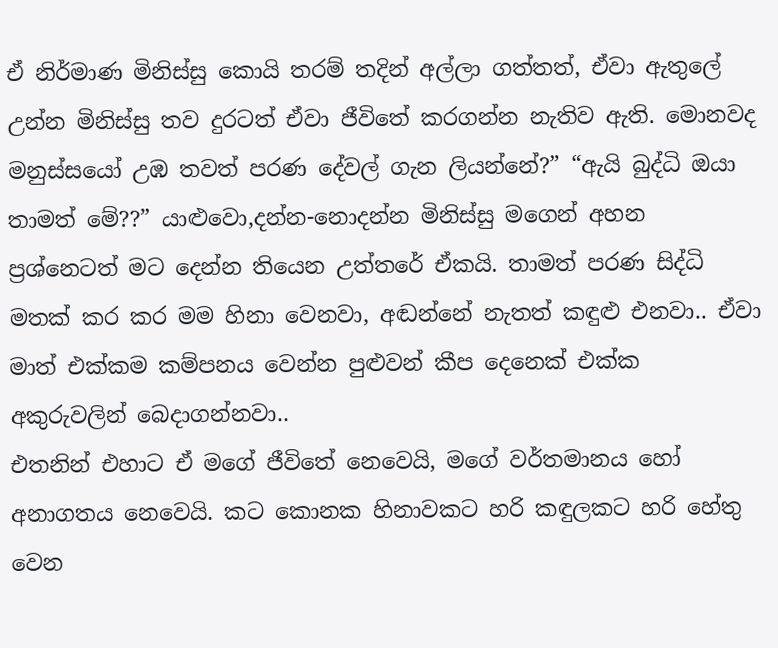ඒ නිර්මාණ මිනිස්සු කොයි තරම් තදින් අල්ලා ගත්තත්, ඒවා ඇතුලේ උන්න මිනිස්සු තව දුරටත් ඒවා ජීවිතේ කරගන්න නැතිව ඇති. මොනවද මනුස්සයෝ උඹ තවත් පරණ දේවල් ගැන ලියන්නේ?” “ඇයි බුද්ධි ඔයා තාමත් මේ??” යාළුවො,දන්න-නොදන්න මිනිස්සු මගෙන් අහන ප්‍රශ්නෙටත් මට දෙන්න තියෙන උත්තරේ ඒකයි. තාමත් පරණ සිද්ධි මතක් කර කර මම හිනා වෙනවා, අඬන්නේ නැතත් කඳුළු එනවා.. ඒවා මාත් එක්කම කම්පනය වෙන්න පුළුවන් කීප දෙනෙක් එක්ක අකුරුවලින් බෙදාගන්නවා..
එතනින් එහාට ඒ මගේ ජීවිතේ නෙවෙයි, මගේ වර්තමානය හෝ අනාගතය නෙවෙයි. කට කොනක හිනාවකට හරි කඳුලකට හරි හේතු වෙන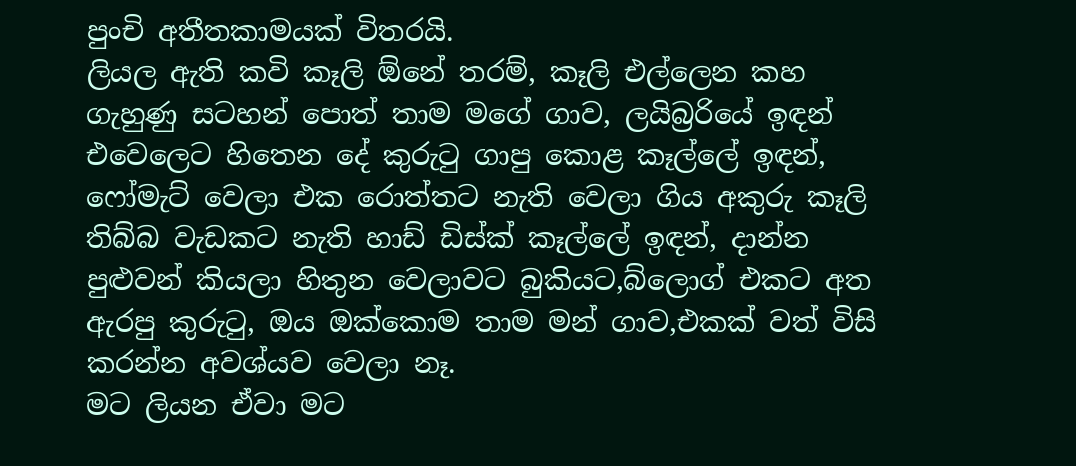පුංචි අතීතකාමයක් විතරයි.
ලියල ඇති කවි කෑලි ඕනේ තරම්, කෑලි එල්ලෙන කහ ගැහුණු සටහන් පොත් තාම මගේ ගාව, ලයිබ්‍රරියේ ඉඳන් එවෙලෙට හිතෙන දේ කුරුටු ගාපු කොළ කෑල්ලේ ඉඳන්, ෆෝමැට් වෙලා එක රොත්තට නැති වෙලා ගිය අකුරු කෑලි තිබ්බ වැඩකට නැති හාඩ් ඩිස්ක් කෑල්ලේ ඉඳන්, දාන්න පුළුවන් කියලා හිතුන වෙලාවට බුකියට,බ්ලොග් එකට අත ඇරපු කුරුටු, ඔය ඔක්කොම තාම මන් ගාව,එකක් වත් විසි කරන්න අවශ්යව වෙලා නෑ.
මට ලියන ඒවා මට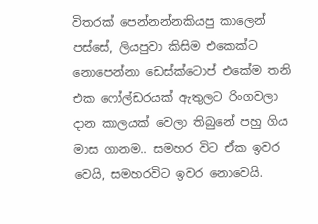විතරක් පෙන්නන්නකියපු කාලෙන් පස්සේ, ලියපුවා කිසිම එකෙක්ට නොපෙන්නා ඩෙස්ක්ටොප් එකේම තනි එක ෆෝල්ඩරයක් ඇතුලට රිංගවලා දාන කාලයක් වෙලා තිබුනේ පහු ගිය මාස ගානම.. සමහර විට ඒක ඉවර වෙයි, සමහරවිට ඉවර නොවෙයි.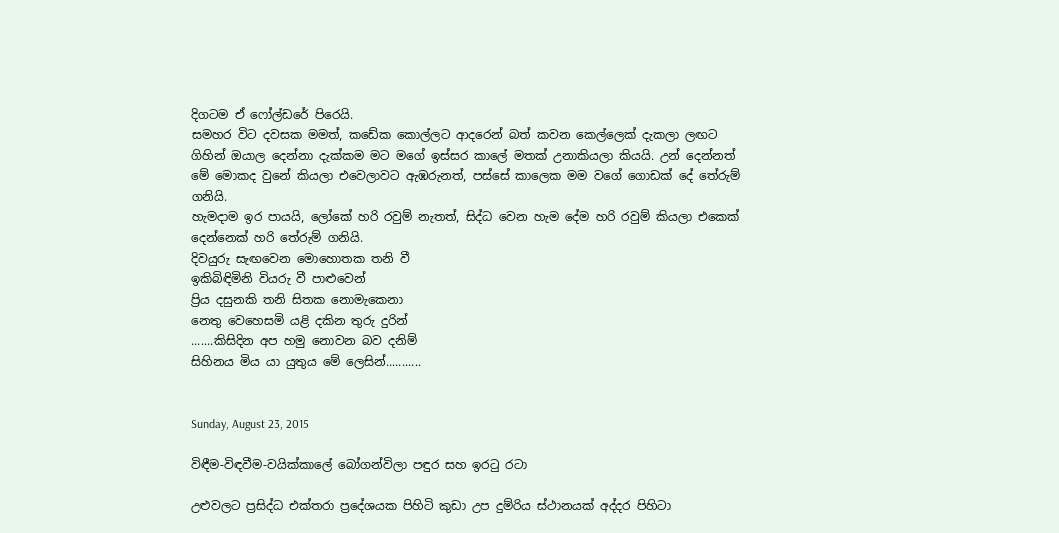දිගටම ඒ ෆෝල්ඩරේ පිරෙයි.
සමහර විට දවසක මමත්, කඩේක කොල්ලට ආදරෙන් බත් කවන කෙල්ලෙක් දැකලා ලඟට ගිහින් ඔයාල දෙන්නා දැක්කම මට මගේ ඉස්සර කාලේ මතක් උනාකියලා කියයි. උන් දෙන්නත් මේ මොකද වුනේ කියලා එවෙලාවට ඇඹරුනත්, පස්සේ කාලෙක මම වගේ ගොඩක් දේ තේරුම් ගනියි.
හැමදාම ඉර පායයි, ලෝකේ හරි රවුම් නැතත්, සිද්ධ වෙන හැම දේම හරි රවුම් කියලා එකෙක් දෙන්නෙක් හරි තේරුම් ගනියි.
දිවයුරු සැඟවෙන මොහොතක තනි වී
ඉකිබිඳිමිනි වියරු වී පාළුවෙන්
ප්‍රිය දසුනකි තනි සිතක නොමැකෙනා
නෙතු වෙහෙසමි යළි දකින තුරු දුරින්
.......කිසිදින අප හමු නොවන බව දනිම්
සිහිනය මිය යා යුතුය මේ ලෙසින්...........


Sunday, August 23, 2015

විඳීම-විඳවීම-වයික්කාලේ බෝගන්විලා පඳුර සහ ඉරටු රටා

උළුවලට ප්‍රසිද්ධ එක්තරා ප්‍රදේශයක පිහිටි කුඩා උප දුම්රිය ස්ථානයක් අද්දර පිහිටා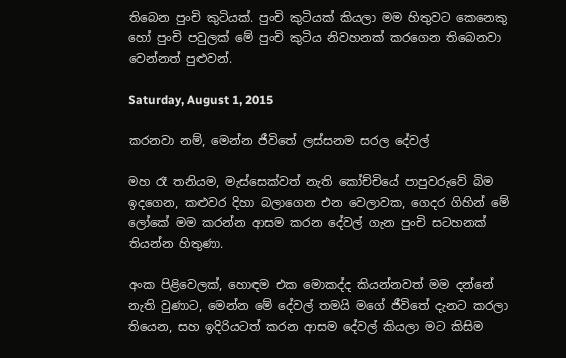තිබෙන පුංචි කුටියක්. පුංචි කුටියක් කියලා මම හිතුවට කෙනෙකු හෝ පුංචි පවුලක් මේ පුංචි කුටිය නිවහනක් කරගෙන තිබෙනවා වෙන්නත් පුළුවන්.

Saturday, August 1, 2015

කරනවා නම්, මෙන්න ජීවිතේ ලස්සනම සරල දේවල්

මහ රෑ තනියම, මැස්සෙක්වත් නැති කෝච්චියේ පාපුවරුවේ බිම ඉදගෙන, කළුවර දිහා බලාගෙන එන වෙලාවක, ගෙදර ගිහින් මේ ලෝකේ මම කරන්න ආසම කරන දේවල් ගැන පුංචි සටහනක් තියන්න හිතුණා.

අංක පිළිවෙලක්, හොඳම එක මොකද්ද කියන්නවත් මම දන්නේ නැති වුණාට, මෙන්න මේ දේවල් තමයි මගේ ජීවිතේ දැනට කරලා තියෙන, සහ ඉදිරියටත් කරන ආසම දේවල් කියලා මට කිසිම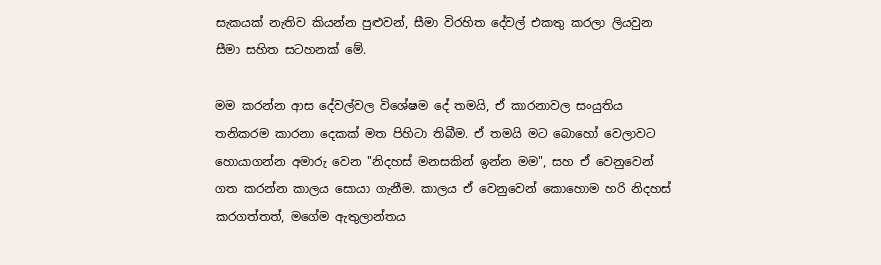සැකයක් නැතිව කියන්න පුළුවන්, සීමා විරහිත දේවල් එකතු කරලා ලියවුන සීමා සහිත සටහනක් මේ.

මම කරන්න ආස දේවල්වල විශේෂම දේ තමයි, ඒ කාරනාවල සංයුතිය තනිකරම කාරනා දෙකක් මත පිහිටා තිබීම. ඒ තමයි මට බොහෝ වෙලාවට හොයාගන්න අමාරු වෙන "නිදහස් මනසකින් ඉන්න මම", සහ ඒ වෙනුවෙන් ගත කරන්න කාලය සොයා ගැනීම. කාලය ඒ වෙනුවෙන් කොහොම හරි නිදහස් කරගත්තත්, මගේම ඇතුලාන්තය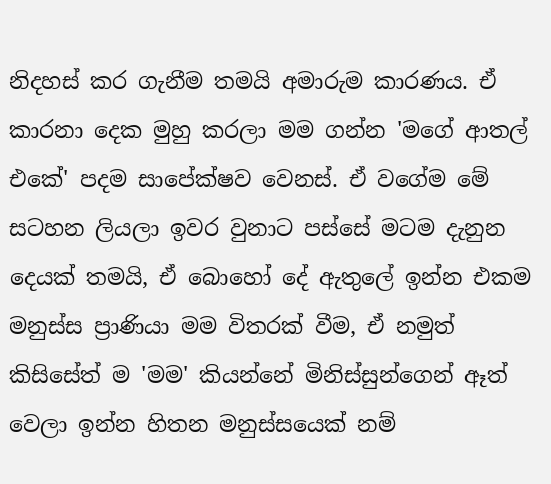නිදහස් කර ගැනීම තමයි අමාරුම කාරණය. ඒ කාරනා දෙක මුහු කරලා මම ගන්න 'මගේ ආතල් එකේ' පදම සාපේක්ෂව වෙනස්. ඒ වගේම මේ සටහන ලියලා ඉවර වුනාට පස්සේ මටම දැනුන දෙයක් තමයි, ඒ බොහෝ දේ ඇතුලේ ඉන්න එකම මනුස්ස ප්‍රාණියා මම විතරක් වීම, ඒ නමුත් කිසිසේත් ම 'මම' කියන්නේ මිනිස්සුන්ගෙන් ඈත් වෙලා ඉන්න හිතන මනුස්සයෙක් නම්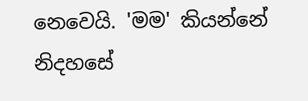නෙවෙයි. 'මම' කියන්නේ නිදහසේ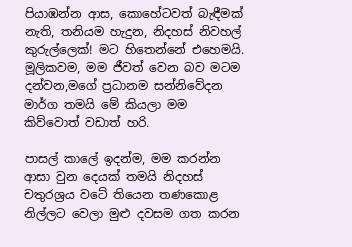පියාඹන්න ආස, කොහේටවත් බැඳීමක් නැති, තනියම හැදුන, නිදහස් නිවහල් කුරුල්ලෙක්! මට හිතෙන්නේ එහෙමයි. මූලිකවම, මම ජීවත් වෙන බව මටම දන්වන,මගේ ප්‍රධානම සන්නිවේදන මාර්ග තමයි මේ කියලා මම කිව්වොත් වඩාත් හරි.

පාසල් කාලේ ඉදන්ම, මම කරන්න ආසා වුන දෙයක් තමයි නිදහස් චතුරශ්‍රය වටේ තියෙන තණකොළ නිල්ලට වෙලා මුළු දවසම ගත කරන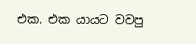එක. එක යායට වවපු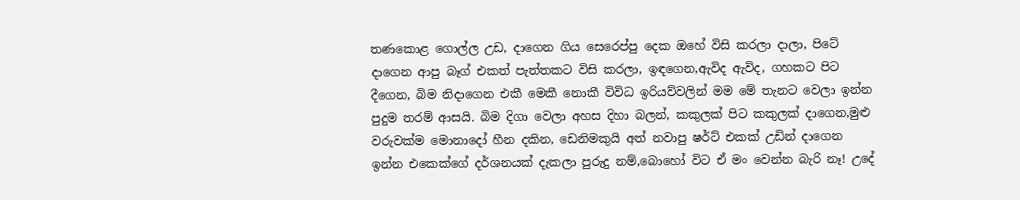තණකොළ ගොල්ල උඩ, දාගෙන ගිය සෙරෙප්පු දෙක ඔහේ විසි කරලා දාලා, පිටේ දාගෙන ආපු බෑග් එකත් පැත්තකට විසි කරලා, ඉඳගෙන,ඇවිද ඇවිද, ගහකට පිට දීගෙන, බිම නිදාගෙන එකී මෙකී නොකී විවිධ ඉරියව්වලින් මම මේ තැනට වෙලා ඉන්න පුදුම තරම් ආසයි. බිම දිගා වෙලා අහස දිහා බලන්, කකුලක් පිට කකුලක් දාගෙන,මුළු වරුවක්ම මොනාදෝ හීන දකින, ඩෙනිමකුයි අත් නවාපු ෂර්ට් එකක් උඩින් දාගෙන ඉන්න එකෙක්ගේ දර්ශනයක් දැකලා පුරුදු නම්,බොහෝ විට ඒ මං වෙන්න බැරි නෑ! උදේ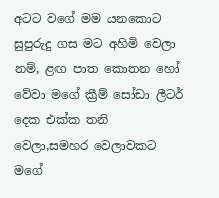අටට වගේ මම යනකොට සුපුරුදු ගස මට අහිමි වෙලා නම්, ළඟ පාත කොතන හෝ වේවා මගේ ක්‍රීම් සෝඩා ලීටර් දෙක එක්ක තනි වෙලා,සමහර වෙලාවකට මගේ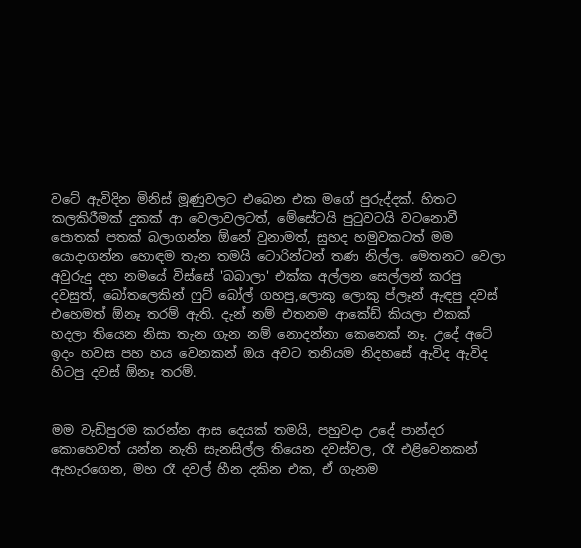වටේ ඇවිදින මිනිස් මූණුවලට එබෙන එක මගේ පුරුද්දක්. හිතට කලකිරීමක් දුකක් ආ වෙලාවලටත්, මේසේටයි පුටුවටයි වටනොවී පොතක් පතක් බලාගන්න ඕනේ වුනාමත්, සුහද හමුවකටත් මම යොදාගන්න හොඳම තැන තමයි ටොරින්ටන් තණ නිල්ල. මෙතනට වෙලා අවුරුදු දහ නමයේ විස්සේ 'බබාලා' එක්ක අල්ලන සෙල්ලන් කරපු දවසුත්, බෝතලෙකින් ෆුට් බෝල් ගහපු,ලොකු ලොකු ප්ලෑන් ඇඳපු දවස් එහෙමත් ඕනෑ තරම් ඇති. දැන් නම් එතනම ආකේඩ් කියලා එකක් හදලා තියෙන නිසා තැන ගැන නම් නොදන්නා කෙනෙක් නෑ. උදේ අටේ ඉදං හවස පහ හය වෙනකන් ඔය අවට තනියම නිදහසේ ඇවිද ඇවිද හිටපු දවස් ඕනෑ තරම්.


මම වැඩිපුරම කරන්න ආස දෙයක් තමයි, පහුවදා උදේ පාන්දර කොහෙවත් යන්න නැති සැනසිල්ල තියෙන දවස්වල, රෑ එළිවෙනකන් ඇහැරගෙන, මහ රෑ දවල් හීන දකින එක, ඒ ගැනම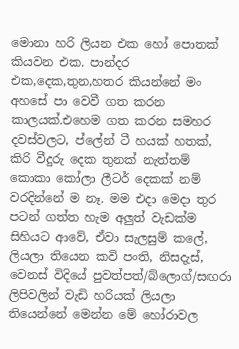මොනා හරි ලියන එක හෝ පොතක් කියවන එක. පාන්දර එක,දෙක,තුන,හතර කියන්නේ මං අහසේ පා වෙවී ගත කරන කාලයක්.එහෙම ගත කරන සමහර දවස්වලට, ප්ලේන් ටී හයක් හතක්, කිරි වීදුරු දෙක තුනක් නැත්තම් කොකා කෝලා ලීටර් දෙකක් නම් වරදින්නේ ම නෑ. මම එදා මෙදා තුර පටන් ගත්ත හැම අලුත් වැඩක්ම සිහියට ආවේ, ඒවා සැලසුම් කලේ, ලියලා තියෙන කවි පංති, නිසදැස්, වෙනස් විදියේ පුවත්පත්/බ්ලොග්/සඟරා ලිපිවලින් වැඩි හරියක් ලියලා තියෙන්නේ මෙන්න මේ හෝරාවල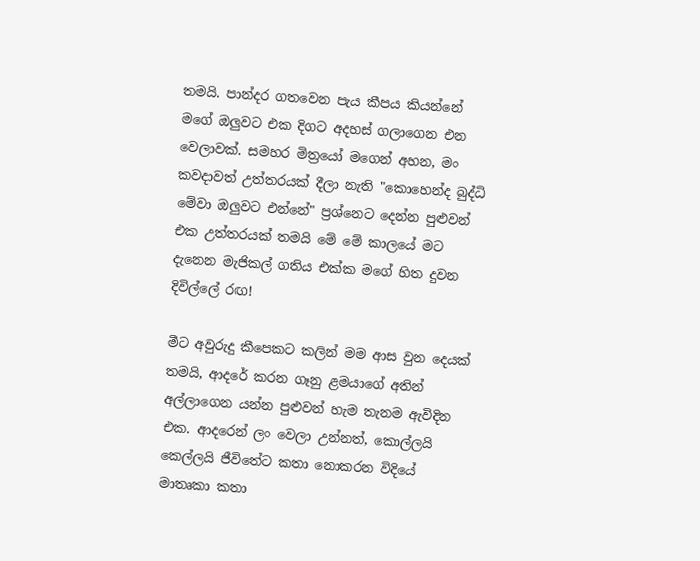තමයි. පාන්දර ගතවෙන පැය කීපය කියන්නේ මගේ ඔලුවට එක දිගට අදහස් ගලාගෙන එන වෙලාවක්. සමහර මිත්‍රයෝ මගෙන් අහන, මං කවදාවත් උත්තරයක් දීලා නැති "කොහෙන්ද බුද්ධි මේවා ඔලුවට එන්නේ" ප්‍රශ්නෙට දෙන්න පුළුවන් එක උත්තරයක් තමයි මේ මේ කාලයේ මට දැනෙන මැජිකල් ගතිය එක්ක මගේ හිත දුවන දිවිල්ලේ රඟ!

මීට අවුරුදු කීපෙකට කලින් මම ආස වුන දෙයක් තමයි, ආදරේ කරන ගෑනු ළමයාගේ අතින් අල්ලාගෙන යන්න පුළුවන් හැම තැනම ඇවිදින එක. ආදරෙන් ලං වෙලා උන්නත්, කොල්ලයි කෙල්ලයි ජීවිතේට කතා නොකරන විදියේ මාතෘකා කතා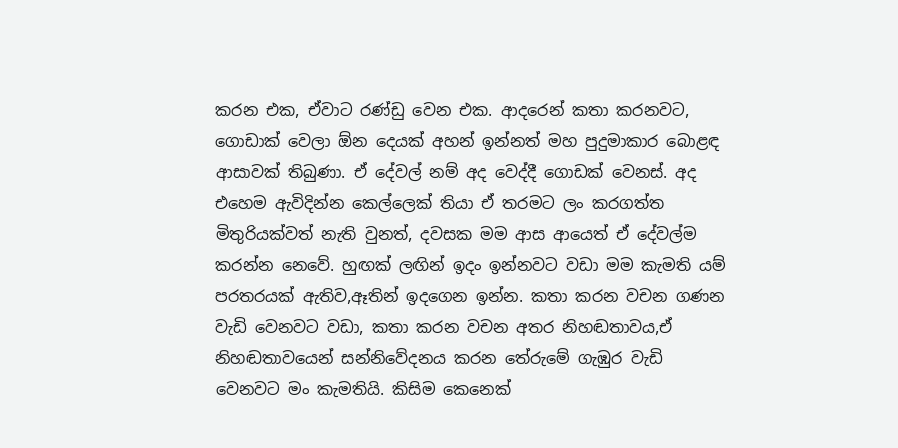කරන එක, ඒවාට රණ්ඩු වෙන එක. ආදරෙන් කතා කරනවට, ගොඩාක් වෙලා ඕන දෙයක් අහන් ඉන්නත් මහ පුදුමාකාර බොළඳ ආසාවක් තිබුණා. ඒ දේවල් නම් අද වෙද්දී ගොඩක් වෙනස්. අද එහෙම ඇවිදින්න කෙල්ලෙක් තියා ඒ තරමට ලං කරගත්ත මිතුරියක්වත් නැති වුනත්, දවසක මම ආස ආයෙත් ඒ දේවල්ම කරන්න නෙවේ. හුඟක් ලඟින් ඉදං ඉන්නවට වඩා මම කැමති යම් පරතරයක් ඇතිව,ඈතින් ඉදගෙන ඉන්න. කතා කරන වචන ගණන වැඩි වෙනවට වඩා, කතා කරන වචන අතර නිහඬතාවය,ඒ නිහඬතාවයෙන් සන්නිවේදනය කරන තේරුමේ ගැඹුර වැඩි වෙනවට මං කැමතියි. කිසිම කෙනෙක්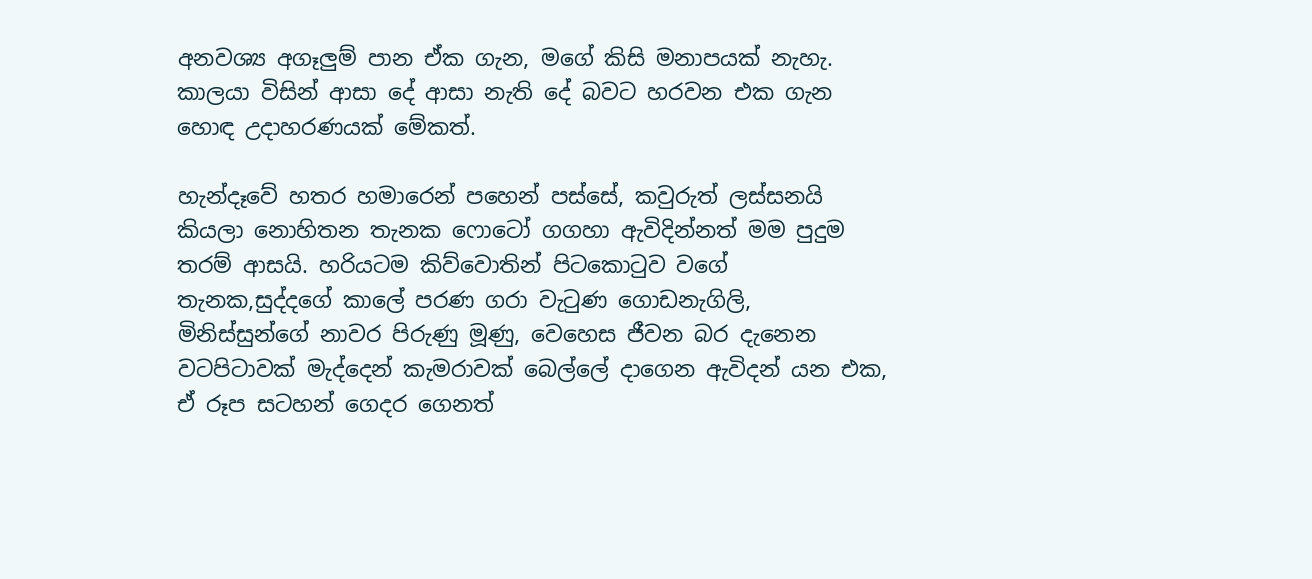අනවශ්‍ය අගෑලුම් පාන ඒක ගැන, මගේ කිසි මනාපයක් නැහැ. කාලයා විසින් ආසා දේ ආසා නැති දේ බවට හරවන එක ගැන හොඳ උදාහරණයක් මේකත්.

හැන්දෑවේ හතර හමාරෙන් පහෙන් පස්සේ, කවුරුත් ලස්සනයි කියලා නොහිතන තැනක ෆොටෝ ගගහා ඇවිදින්නත් මම පුදුම තරම් ආසයි. හරියටම කිව්වොතින් පිටකොටුව වගේ තැනක,සුද්දගේ කාලේ පරණ ගරා වැටුණ ගොඩනැගිලි, මිනිස්සුන්ගේ නාවර පිරුණු මූණු, වෙහෙස ජීවන බර දැනෙන වටපිටාවක් මැද්දෙන් කැමරාවක් බෙල්ලේ දාගෙන ඇවිදන් යන එක, ඒ රූප සටහන් ගෙදර ගෙනත්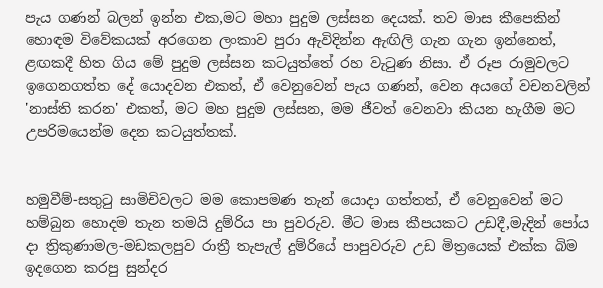පැය ගණන් බලන් ඉන්න එක,මට මහා පුදුම ලස්සන දෙයක්. තව මාස කීපෙකින් හොඳම විවේකයක් අරගෙන ලංකාව පුරා ඇවිදින්න ඇඟිලි ගැන ගැන ඉන්නෙත්, ළඟකදී හිත ගිය මේ පුදුම ලස්සන කටයුත්තේ රහ වැටුණ නිසා. ඒ රූප රාමුවලට ඉගෙනගත්ත දේ යොදවන එකත්, ඒ වෙනුවෙන් පැය ගණන්, වෙන අයගේ වචනවලින් 'නාස්ති කරන' එකත්, මට මහ පුදුම ලස්සන, මම ජීවත් වෙනවා කියන හැගීම මට උපරිමයෙන්ම දෙන කටයුත්තක්.


හමුවීම්-සතුටු සාමිචිවලට මම කොපමණ තැන් යොදා ගත්තත්, ඒ වෙනුවෙන් මට හම්බුන හොදම තැන තමයි දුම්රිය පා පුවරුව. මීට මාස කීපයකට උඩදී,මැදින් පෝය දා ත්‍රිකුණාමල-මඩකලපුව රාත්‍රී තැපැල් දුම්රියේ පාපුවරුව උඩ මිත්‍රයෙක් එක්ක බිම ඉදගෙන කරපු සුන්දර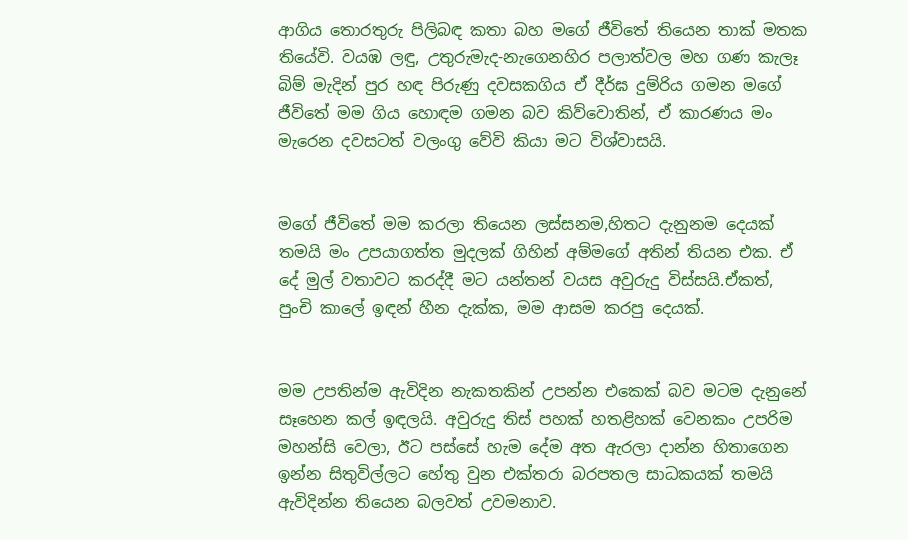ආගිය තොරතුරු පිලිබඳ කතා බහ මගේ ජීවිතේ තියෙන තාක් මතක තියේවි. වයඹ ලඳු, උතුරුමැද-නැගෙනහිර පලාත්වල මහ ගණ කැලෑ බිම් මැදින් පුර හඳ පිරුණු දවසකගිය ඒ දීර්ඝ දුම්රිය ගමන මගේ ජීවිතේ මම ගිය හොඳම ගමන බව කිව්වොතින්, ඒ කාරණය මං මැරෙන දවසටත් වලංගු වේවි කියා මට විශ්වාසයි.


මගේ ජීවිතේ මම කරලා තියෙන ලස්සනම,හිතට දැනුනම දෙයක් තමයි මං උපයාගත්ත මුදලක් ගිහින් අම්මගේ අතින් තියන එක. ඒ දේ මුල් වතාවට කරද්දී මට යන්තන් වයස අවුරුදු විස්සයි.ඒකත්, පුංචි කාලේ ඉඳන් හීන දැක්ක, මම ආසම කරපු දෙයක්.


මම උපතින්ම ඇවිදින නැකතකින් උපන්න එකෙක් බව මටම දැනුනේ සෑහෙන කල් ඉඳලයි. අවුරුදු තිස් පහක් හතළිහක් වෙනකං උපරිම මහන්සි වෙලා, ඊට පස්සේ හැම දේම අත ඇරලා දාන්න හිතාගෙන ඉන්න සිතුවිල්ලට හේතු වුන එක්තරා බරපතල සාධකයක් තමයි ඇවිදින්න තියෙන බලවත් උවමනාව.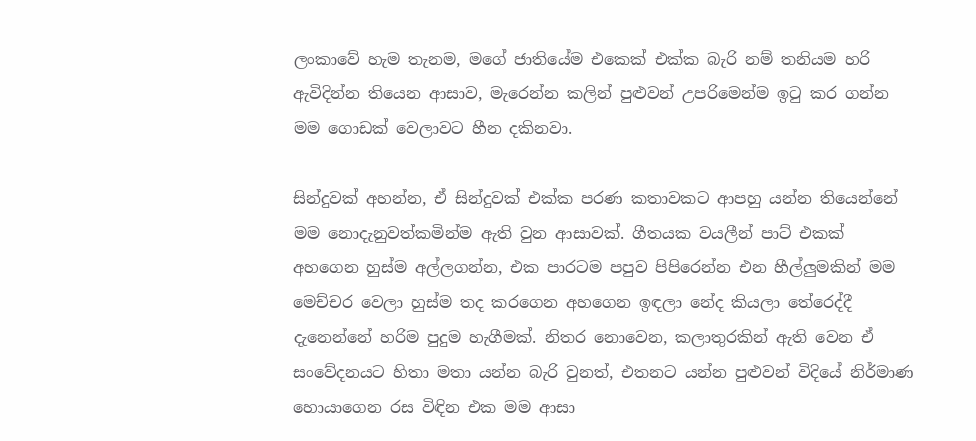ලංකාවේ හැම තැනම, මගේ ජාතියේම එකෙක් එක්ක බැරි නම් තනියම හරි ඇවිදින්න තියෙන ආසාව, මැරෙන්න කලින් පුළුවන් උපරිමෙන්ම ඉටු කර ගන්න මම ගොඩක් වෙලාවට හීන දකිනවා.

සින්දුවක් අහන්න, ඒ සින්දුවක් එක්ක පරණ කතාවකට ආපහු යන්න තියෙන්නේ මම නොදැනුවත්කමින්ම ඇති වුන ආසාවක්. ගීතයක වයලීන් පාට් එකක් අහගෙන හුස්ම අල්ලගන්න, එක පාරටම පපුව පිපිරෙන්න එන හීල්ලුමකින් මම මෙච්චර වෙලා හුස්ම තද කරගෙන අහගෙන ඉඳලා නේද කියලා තේරෙද්දී දැනෙන්නේ හරිම පුදුම හැගීමක්. නිතර නොවෙන, කලාතුරකින් ඇති වෙන ඒ සංවේදනයට හිතා මතා යන්න බැරි වුනත්, එතනට යන්න පුළුවන් විදියේ නිර්මාණ හොයාගෙන රස විඳින එක මම ආසා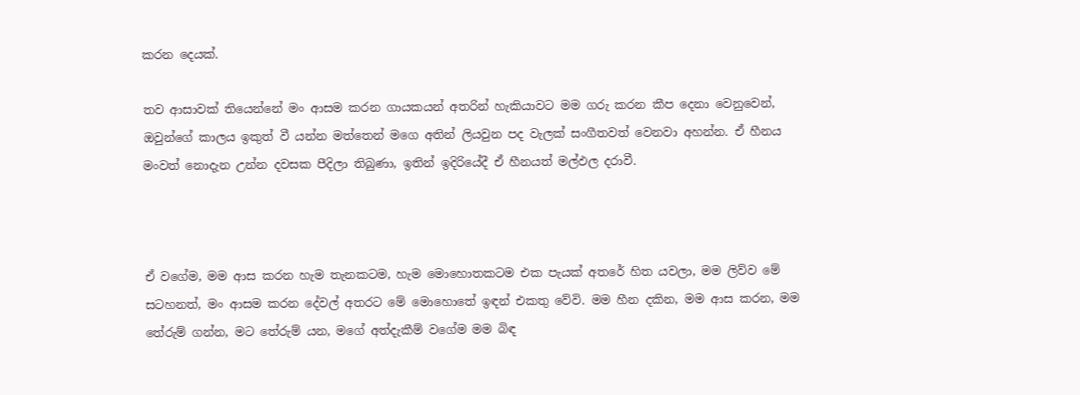කරන දෙයක්.

තව ආසාවක් තියෙන්නේ මං ආසම කරන ගායකයන් අතරින් හැකියාවට මම ගරු කරන කීප දෙනා වෙනුවෙන්, ඔවුන්ගේ කාලය ඉකුත් වී යන්න මත්තෙන් මගෙ අතින් ලියවුන පද වැලක් සංගීතවත් වෙනවා අහන්න. ඒ හීනය මංවත් නොදැන උන්න දවසක පීදිලා තිබුණා, ඉතින් ඉදිරියේදී ඒ හීනයත් මල්ඵල දරාවී.



ඒ වගේම, මම ආස කරන හැම තැනකටම, හැම මොහොතකටම එක පැයක් අතරේ හිත යවලා, මම ලිව්ව මේ සටහනත්, මං ආසම කරන දේවල් අතරට මේ මොහොතේ ඉඳන් එකතු වේවි. මම හීන දකින, මම ආස කරන, මම තේරුම් ගන්න, මට තේරුම් යන, මගේ අත්දැකීම් වගේම මම බිඳ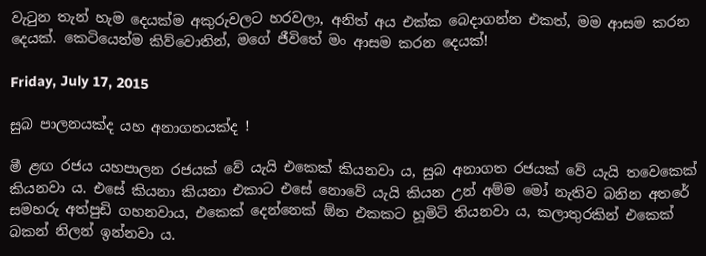වැටුන තැන් හැම දෙයක්ම අකුරුවලට හරවලා, අනිත් අය එක්ක බෙදාගන්න එකත්, මම ආසම කරන දෙයක්. කෙටියෙන්ම කිව්වොතින්, මගේ ජීවිතේ මං ආසම කරන දෙයක්!

Friday, July 17, 2015

සුබ පාලනයක්ද යහ අනාගතයක්ද !

මී ළඟ රජය යහපාලන රජයක් වේ යැයි එකෙක් කියනවා ය, සුබ අනාගත රජයක් වේ යැයි තවෙකෙක් කියනවා ය. එසේ කියනා කියනා එකාට එසේ නොවේ යැයි කියන උන් අම්ම මෝ නැතිව බනින අතරේ සමහරු අත්පුඩි ගහනවාය, එකෙක් දෙන්නෙක් ඕන එකකට හූමිටි තියනවා ය, කලාතුරකින් එකෙක් බකන් නිලන් ඉන්නවා ය.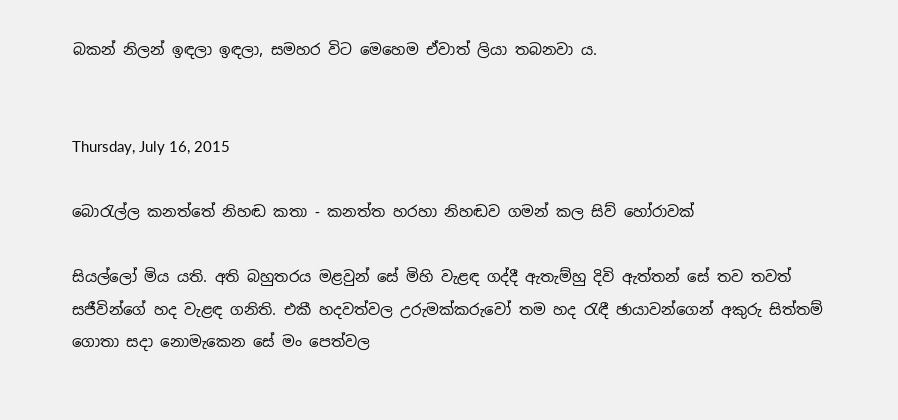බකන් නිලන් ඉඳලා ඉඳලා, සමහර විට මෙහෙම ඒවාත් ලියා තබනවා ය.


Thursday, July 16, 2015

බොරැල්ල කනත්තේ නිහඬ කතා - කනත්ත හරහා නිහඬව ගමන් කල සිව් හෝරාවක්

සියල්ලෝ මිය යති. අති බහුතරය මළවුන් සේ මිහි වැළඳ ගද්දී ඇතැම්හු දිවි ඇත්තන් සේ තව තවත් සජීවින්ගේ හද වැළඳ ගනිති. එකී හදවත්වල උරුමක්කරුවෝ තම හද රැඳී ඡායාවන්ගෙන් අකුරු සිත්තම් ගොතා සදා නොමැකෙන සේ මං පෙත්වල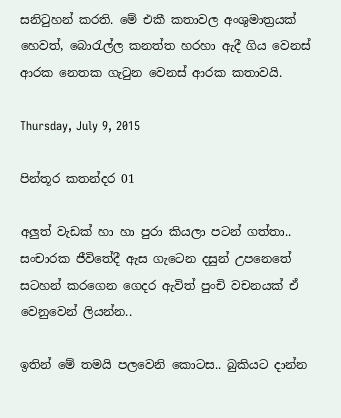සනිටුහන් කරති. මේ එකී කතාවල අංශුමාත්‍රයක් හෙවත්, බොරැල්ල කනත්ත හරහා ඇදී ගිය වෙනස් ආරක නෙතක ගැටුන වෙනස් ආරක කතාවයි.

Thursday, July 9, 2015

පින්තූර කතන්දර 01

අලුත් වැඩක් හා හා පුරා කියලා පටන් ගත්තා.. සංචාරක ජීවිතේදී ඇස ගැටෙන දසුන් උපනෙතේ සටහන් කරගෙන ගෙදර ඇවිත් පුංචි වචනයක් ඒ වෙනුවෙන් ලියන්න..

ඉතින් මේ තමයි පලවෙනි කොටස.. බුකියට දාන්න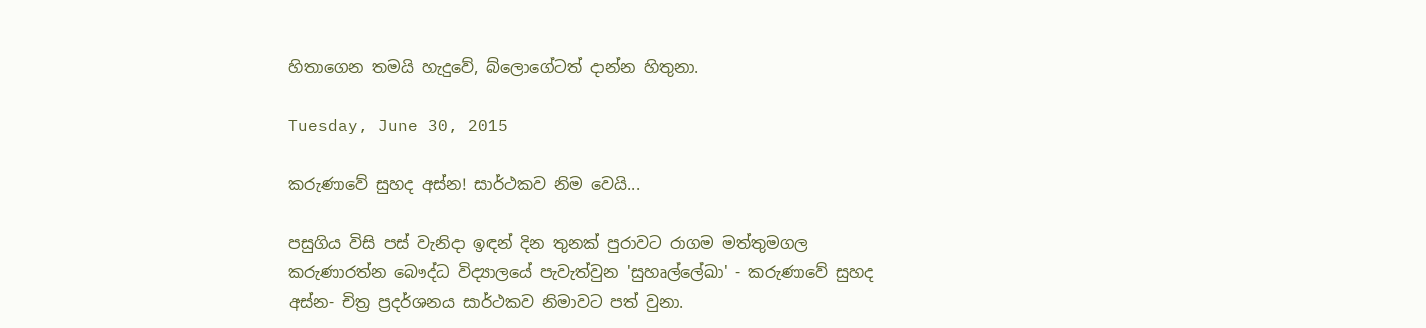හිතාගෙන තමයි හැදුවේ, බ්ලොගේටත් දාන්න හිතුනා.

Tuesday, June 30, 2015

කරුණාවේ සුහද අස්න! සාර්ථකව නිම වෙයි...

පසුගිය විසි පස් වැනිදා ඉඳන් දින තුනක් පුරාවට රාගම මත්තුමගල කරුණාරත්න බෞද්ධ විද්‍යාලයේ පැවැත්වුන 'සුහෘල්ලේඛා' - කරුණාවේ සුහද අස්න- චිත්‍ර ප්‍රදර්ශනය සාර්ථකව නිමාවට පත් වුනා.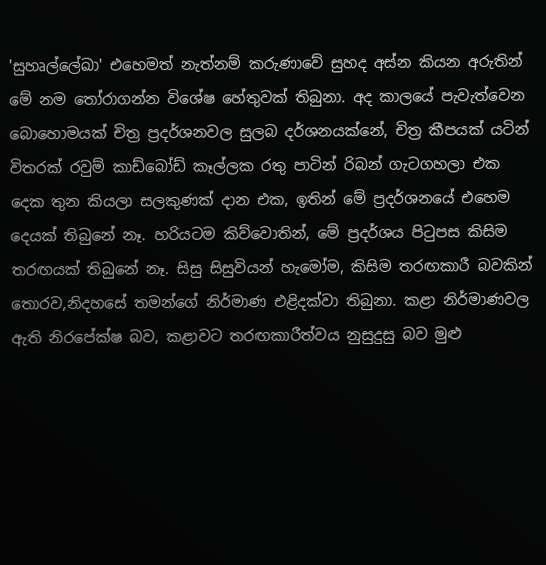'සුහෘල්ලේඛා' එහෙමත් නැත්නම් කරුණාවේ සුහද අස්න කියන අරුතින් මේ නම තෝරාගන්න විශේෂ හේතුවක් තිබුනා. අද කාලයේ පැවැත්වෙන බොහොමයක් චිත්‍ර ප්‍රදර්ශනවල සුලබ දර්ශනයක්නේ, චිත්‍ර කීපයක් යටින් විතරක් රවුම් කාඩ්බෝඩ් කෑල්ලක රතු පාටින් රිබන් ගැටගහලා එක දෙක තුන කියලා සලකුණක් දාන එක, ඉතින් මේ ප්‍රදර්ශනයේ එහෙම දෙයක් තිබුනේ නෑ. හරියටම කිව්වොතින්, මේ ප්‍රදර්ශය පිටුපස කිසිම තරඟයක් තිබුනේ නෑ. සිසු සිසුවියන් හැමෝම, කිසිම තරඟකාරී බවකින් තොරව,නිදහසේ තමන්ගේ නිර්මාණ එළිදක්වා තිබුනා. කළා නිර්මාණවල ඇති නිරපේක්ෂ බව, කළාවට තරඟකාරීත්වය නුසුදුසු බව මුළු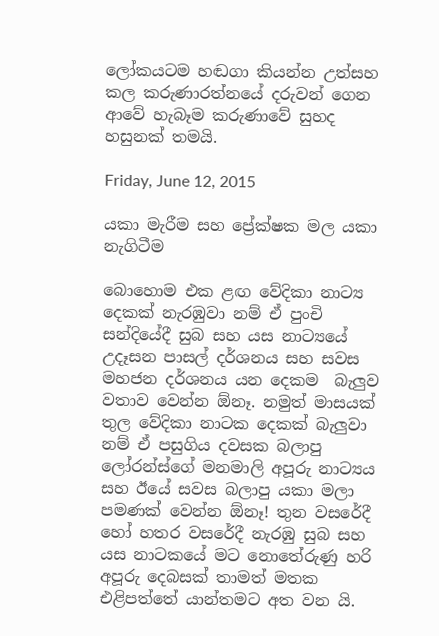ලෝකයටම හඬගා කියන්න උත්සහ කල කරුණාරත්නයේ දරුවන් ගෙන ආවේ හැබෑම කරුණාවේ සුහද හසුනක් තමයි.

Friday, June 12, 2015

යකා මැරීම සහ ප්‍රේක්ෂක මල යකා නැගිටීම

බොහොම එක ළඟ වේදිකා නාට්‍ය දෙකක් නැරඹුවා නම් ඒ පුංචි සන්දියේදී සුබ සහ යස නාට්‍යයේ උදෑසන පාසල් දර්ශනය සහ සවස මහජන දර්ශනය යන දෙකම  බැලුව වතාව වෙන්න ඕනෑ. නමුත් මාසයක් තුල වේදිකා නාටක දෙකක් බැලුවා නම් ඒ පසුගිය දවසක බලාපු ලෝරන්ස්ගේ මනමාලි අපූරු නාට්‍යය සහ ඊයේ සවස බලාපු යකා මලා පමණක් වෙන්න ඕනෑ! තුන වසරේදී හෝ හතර වසරේදී නැරඹු සුබ සහ යස නාටකයේ මට නොතේරුණු හරි අපූරු දෙබසක් තාමත් මතක එළිපත්තේ යාන්තමට අත වන යි.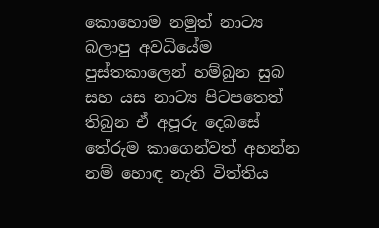කොහොම නමුත් නාට්‍ය බලාපු අවධියේම පුස්තකාලෙන් හම්බුන සුබ සහ යස නාට්‍ය පිටපතෙත් තිබුන ඒ අපූරු දෙබසේ තේරුම කාගෙන්වත් අහන්න නම් හොඳ නැති විත්තිය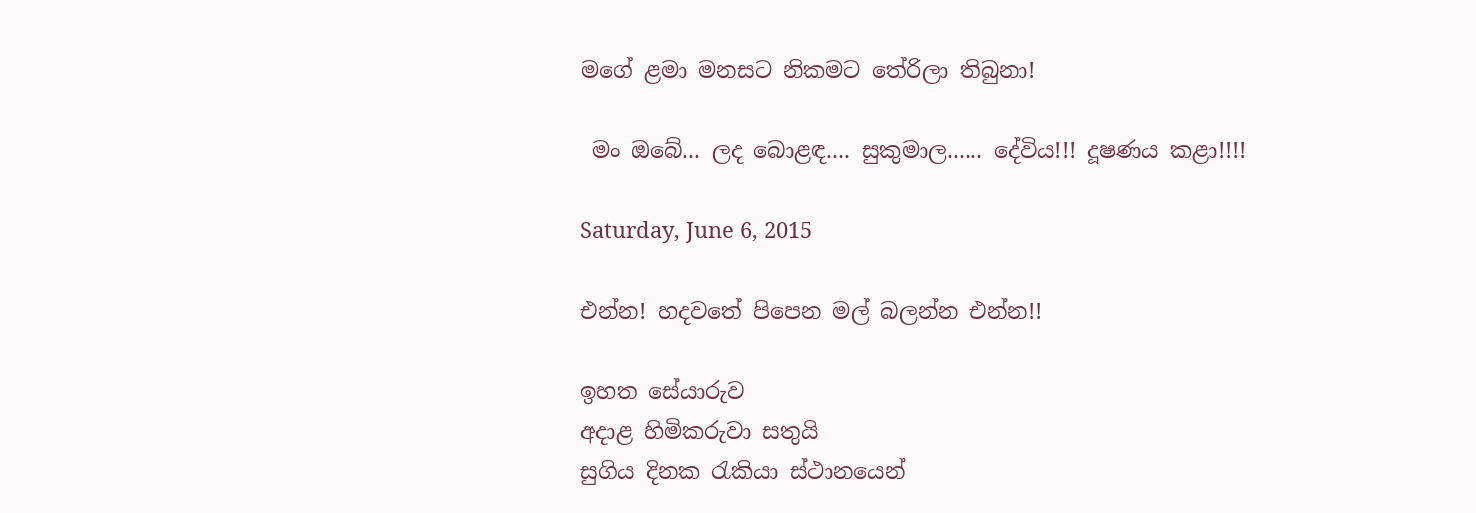මගේ ළමා මනසට නිකමට තේරිලා තිබුනා!

 මං ඔබේ... ලද බොළඳ.... සුකුමාල...... දේවිය!!! දූෂණය කළා!!!!

Saturday, June 6, 2015

එන්න! හදවතේ පිපෙන මල් බලන්න එන්න!!

ඉහත සේයාරුව
අදාළ හිමිකරුවා සතුයි
සුගිය දිනක රැකියා ස්ථානයෙන්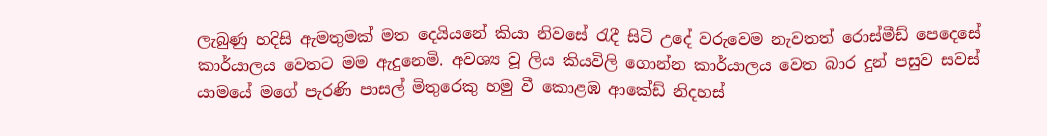ලැබුණු හදිසි ඇමතුමක් මත දෙයියනේ කියා නිවසේ රැදී සිටි උදේ වරුවෙම නැවතත් රොස්මීඩ් පෙදෙසේ කාර්යාලය වෙතට මම ඇදුනෙමි. අවශ්‍ය වූ ලිය කියවිලි ගොන්න කාර්යාලය වෙත බාර දුන් පසුව සවස් යාමයේ මගේ පැරණි පාසල් මිතුරෙකු හමු වී කොළඹ ආකේඩ් නිදහස්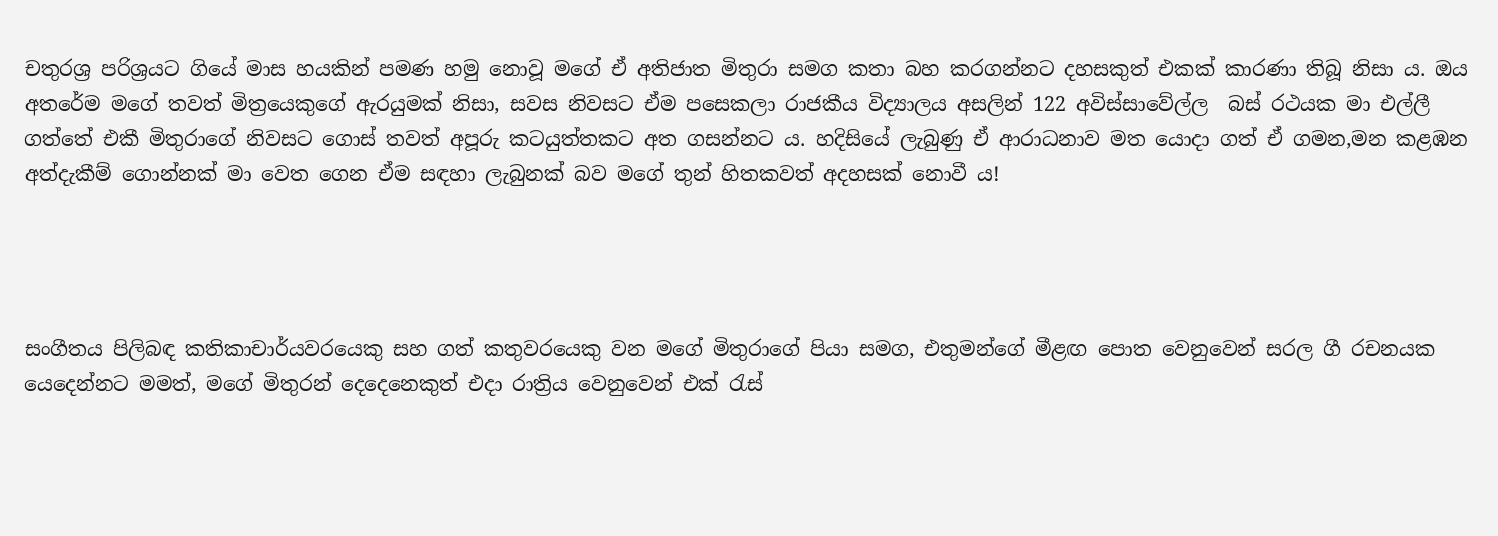චතුරශ්‍ර පරිශ්‍රයට ගියේ මාස හයකින් පමණ හමු නොවූ මගේ ඒ අතිජාත මිතුරා සමග කතා බහ කරගන්නට දහසකුත් එකක් කාරණා තිබූ නිසා ය. ඔය අතරේම මගේ තවත් මිත්‍රයෙකුගේ ඇරයුමක් නිසා, සවස නිවසට ඒම පසෙකලා රාජකීය විද්‍යාලය අසලින් 122 අවිස්සාවේල්ල  බස් රථයක මා එල්ලී ගත්තේ එකී මිතුරාගේ නිවසට ගොස් තවත් අපූරු කටයුත්තකට අත ගසන්නට ය. හදිසියේ ලැබුණු ඒ ආරාධනාව මත යොදා ගත් ඒ ගමන,මන කළඹන අත්දැකීම් ගොන්නක් මා වෙත ගෙන ඒම සඳහා ලැබුනක් බව මගේ තුන් හිතකවත් අදහසක් නොවී ය!




සංගීතය පිලිබඳ කතිකාචාර්යවරයෙකු සහ ගත් කතුවරයෙකු වන මගේ මිතුරාගේ පියා සමග, එතුමන්ගේ මීළඟ පොත වෙනුවෙන් සරල ගී රචනයක යෙදෙන්නට මමත්, මගේ මිතුරන් දෙදෙනෙකුත් එදා රාත්‍රිය වෙනුවෙන් එක් රැස්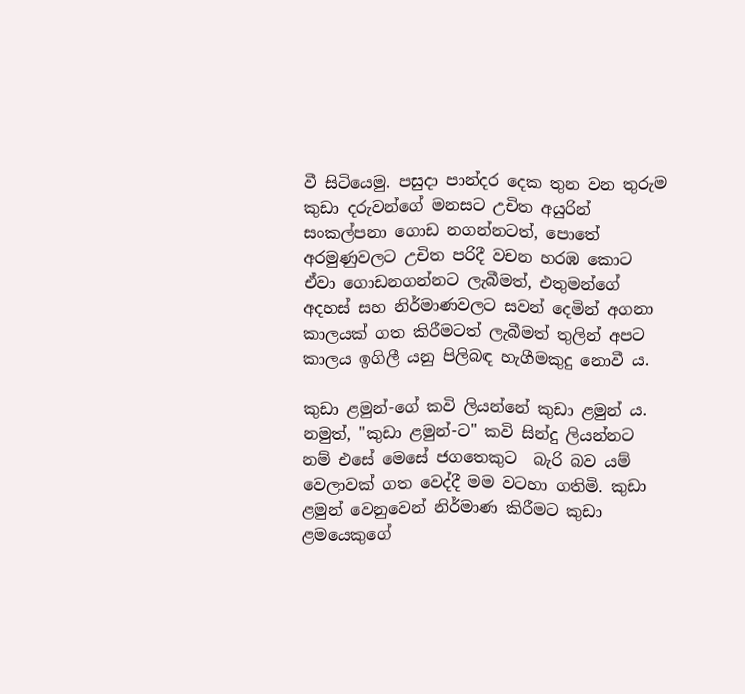වී සිටියෙමු. පසුදා පාන්දර දෙක තුන වන තුරුම කුඩා දරුවන්ගේ මනසට උචිත අයුරින් සංකල්පනා ගොඩ නගන්නටත්, පොතේ අරමුණුවලට උචිත පරිදී වචන හරඹ කොට ඒවා ගොඩනගන්නට ලැබීමත්, එතුමන්ගේ අදහස් සහ නිර්මාණවලට සවන් දෙමින් අගනා කාලයක් ගත කිරීමටත් ලැබීමත් තුලින් අපට කාලය ඉගිලී යනු පිලිබඳ හැගීමකුදු නොවී ය.

කුඩා ළමුන්-ගේ කවි ලියන්නේ කුඩා ළමුන් ය. නමුත්, "කුඩා ළමුන්-ට" කවි සින්දු ලියන්නට නම් එසේ මෙසේ ජගතෙකුට  බැරි බව යම් වෙලාවක් ගත වෙද්දී මම වටහා ගතිමි. කුඩා ළමුන් වෙනුවෙන් නිර්මාණ කිරීමට කුඩා ළමයෙකුගේ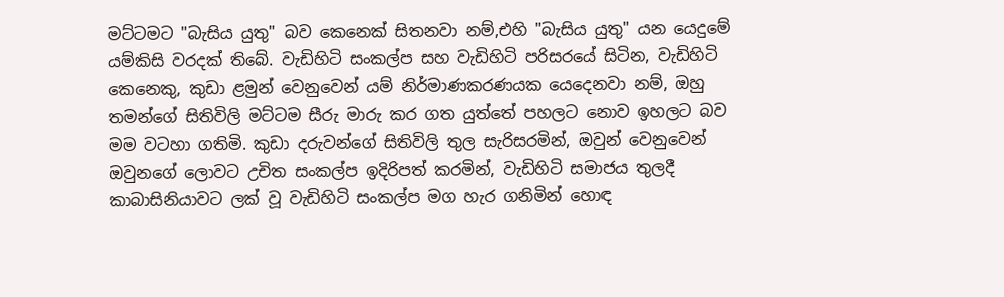මට්ටමට "බැසිය යුතු" බව කෙනෙක් සිතනවා නම්,එහි "බැසිය යුතු" යන යෙදුමේ යම්කිසි වරදක් තිබේ. වැඩිහිටි සංකල්ප සහ වැඩිහිටි පරිසරයේ සිටින, වැඩිහිටි කෙනෙකු, කුඩා ළමුන් වෙනුවෙන් යම් නිර්මාණකරණයක යෙදෙනවා නම්, ඔහු තමන්ගේ සිතිවිලි මට්ටම සීරු මාරු කර ගත යුත්තේ පහලට නොව ඉහලට බව මම වටහා ගතිමි. කුඩා දරුවන්ගේ සිතිවිලි තුල සැරිසරමින්, ඔවුන් වෙනුවෙන් ඔවුනගේ ලොවට උචිත සංකල්ප ඉදිරිපත් කරමින්, වැඩිහිටි සමාජය තුලදී කාබාසිනියාවට ලක් වූ වැඩිහිටි සංකල්ප මග හැර ගනිමින් හොඳ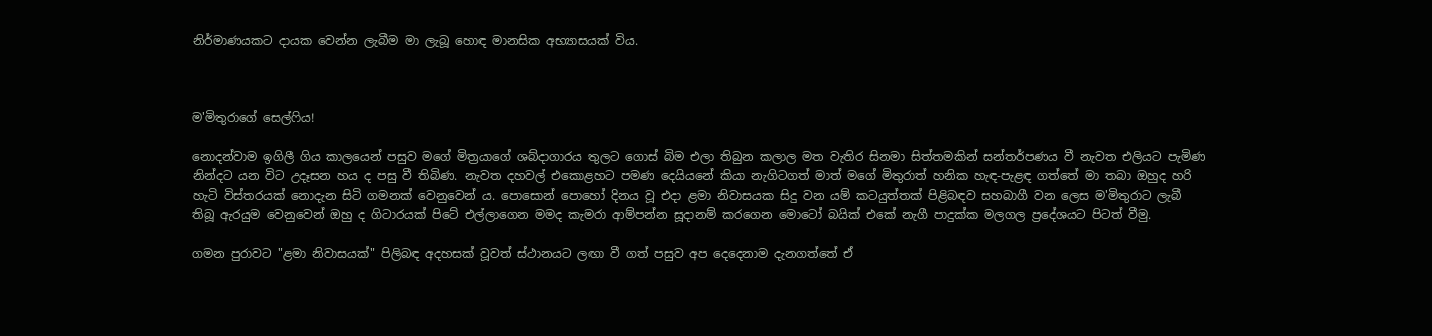නිර්මාණයකට දායක වෙන්න ලැබීම මා ලැබූ හොඳ මානසික අභ්‍යාසයක් විය.



ම'මිතුරාගේ සෙල්ෆිය!

නොදන්වාම ඉගිලී ගිය කාලයෙන් පසුව මගේ මිත්‍රයාගේ ශබ්දාගාරය තුලට ගොස් බිම එලා තිබුන කලාල මත වැතිර සිනමා සිත්තමකින් සන්තර්පණය වී නැවත එලියට පැමිණ නින්දට යන විට උදෑසන හය ද පසු වී තිබිණ. නැවත දහවල් එකොළහට පමණ දෙයියනේ කියා නැගිටගත් මාත් මගේ මිතුරාත් හනික හැඳ-පැළඳ ගත්තේ මා තබා ඔහුද හරි හැටි විස්තරයක් නොදැන සිටි ගමනක් වෙනුවෙන් ය. පොසොන් පොහෝ දිනය වූ එදා ළමා නිවාසයක සිදු වන යම් කටයුත්තක් පිළිබඳව සහබාගී වන ලෙස ම'මිතුරාට ලැබී තිබූ ඇරයුම වෙනුවෙන් ඔහු ද ගිටාරයක් පිටේ එල්ලාගෙන මමද කැමරා ආම්පන්න සූදානම් කරගෙන මොටෝ බයික් එකේ නැගී පාදුක්ක මලගල ප්‍රදේශයට පිටත් වීමු.

ගමන පුරාවට "ළමා නිවාසයක්" පිලිබඳ අදහසක් වූවත් ස්ථානයට ලඟා වී ගත් පසුව අප දෙදෙනාම දැනගත්තේ ඒ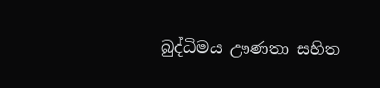බුද්ධිමය ඌණතා සහිත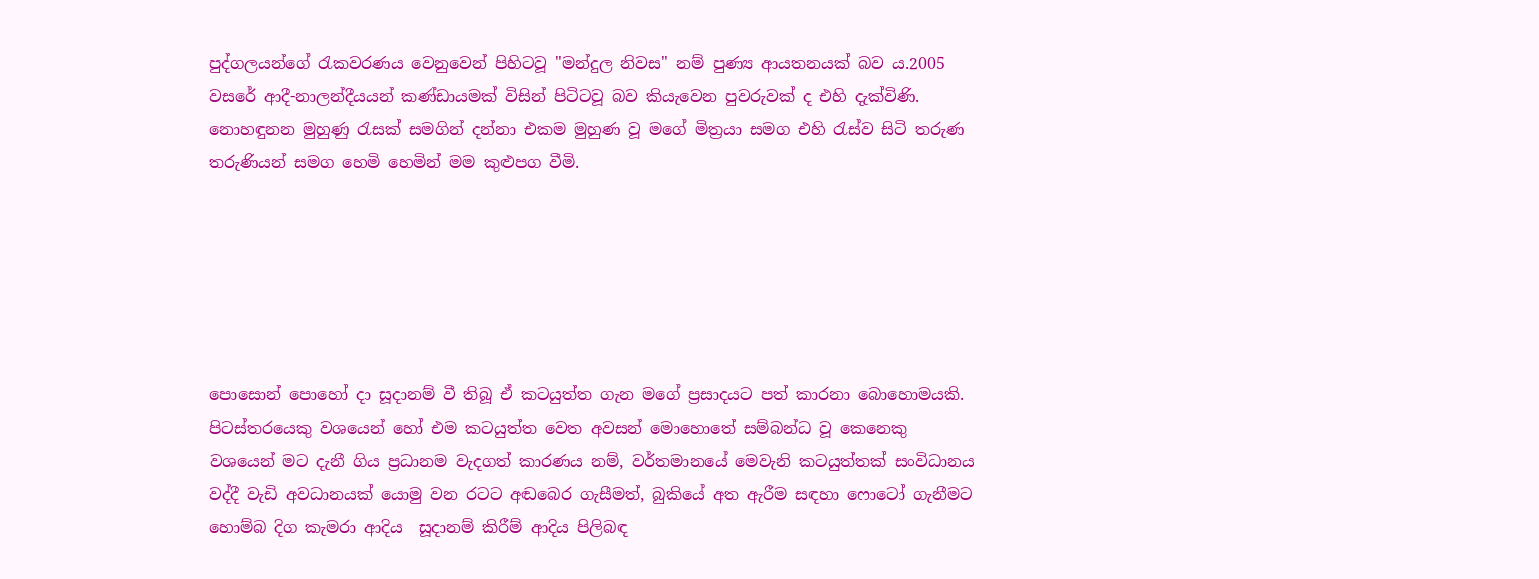පුද්ගලයන්ගේ රැකවරණය වෙනුවෙන් පිහිටවූ "මන්දුල නිවස" නම් පුණ්‍ය ආයතනයක් බව ය.2005 වසරේ ආදී-නාලන්දීයයන් කණ්ඩායමක් විසින් පිටිටවූ බව කියැවෙන පුවරුවක් ද එහි දැක්විණි. නොහඳුනන මුහුණු රැසක් සමගින් දන්නා එකම මුහුණ වූ මගේ මිත්‍රයා සමග එහි රැස්ව සිටි තරුණ තරුණියන් සමග හෙමි හෙමින් මම කුළුපග වීමි.






පොසොන් පොහෝ දා සූදානම් වී තිබූ ඒ කටයුත්ත ගැන මගේ ප්‍රසාදයට පත් කාරනා බොහොමයකි. පිටස්තරයෙකු වශයෙන් හෝ එම කටයුත්ත වෙත අවසන් මොහොතේ සම්බන්ධ වූ කෙනෙකු වශයෙන් මට දැනී ගිය ප්‍රධානම වැදගත් කාරණය නම්, වර්තමානයේ මෙවැනි කටයුත්තක් සංවිධානය වද්දී වැඩි අවධානයක් යොමු වන රටට අඬබෙර ගැසීමත්, බුකියේ අත ඇරීම සඳහා ෆොටෝ ගැනීමට හොම්බ දිග කැමරා ආදිය  සූදානම් කිරීම් ආදිය පිලිබඳ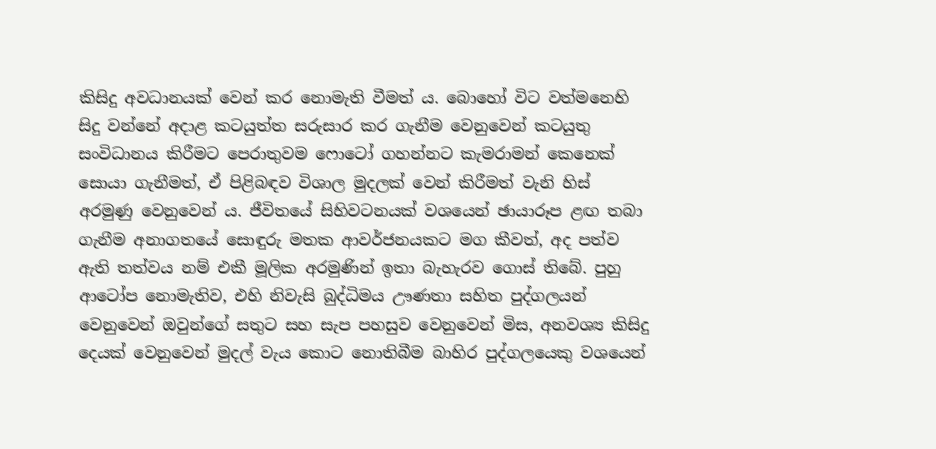කිසිදු අවධානයක් වෙන් කර නොමැති වීමත් ය. බොහෝ විට වත්මනෙහි සිදු වන්නේ අදාළ කටයුත්ත සරුසාර කර ගැනීම වෙනුවෙන් කටයුතු සංවිධානය කිරීමට පෙරාතුවම ෆොටෝ ගහන්නට කැමරාමන් කෙනෙක් සොයා ගැනීමත්, ඒ පිළිබඳව විශාල මුදලක් වෙන් කිරීමත් වැනි හිස් අරමුණු වෙනුවෙන් ය. ජීවිතයේ සිහිවටනයක් වශයෙන් ඡායාරූප ළඟ තබා ගැනීම අනාගතයේ සොඳුරු මතක ආවර්ජනයකට මග කීවත්, අද පත්ව ඇති තත්වය නම් එකී මූලික අරමුණින් ඉතා බැහැරව ගොස් තිබේ. පුහු ආටෝප නොමැතිව, එහි නිවැසි බුද්ධිමය ඌණතා සහිත පුද්ගලයන් වෙනුවෙන් ඔවුන්ගේ සතුට සහ සැප පහසුව වෙනුවෙන් මිස, අනවශ්‍ය කිසිදු දෙයක් වෙනුවෙන් මුදල් වැය කොට නොතිබීම බාහිර පුද්ගලයෙකු වශයෙන්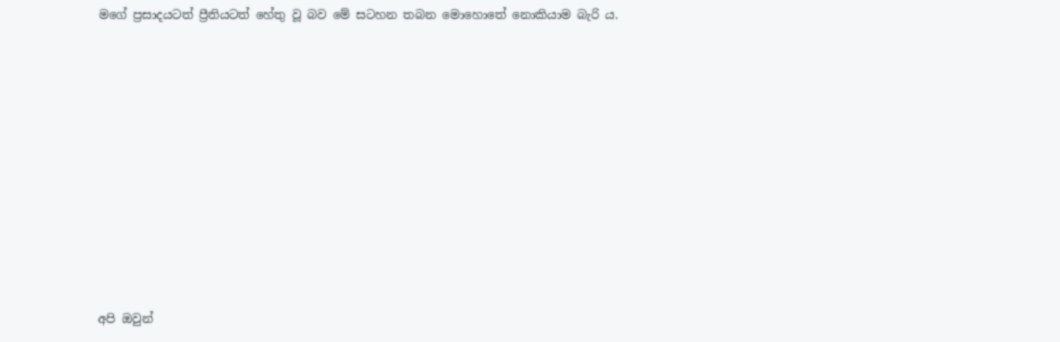මගේ ප්‍රසාදයටත් ප්‍රීතියටත් හේතු වූ බව මේ සටහන තබන මොහොතේ නොකියාම බැරි ය.











අපි ඔවුන්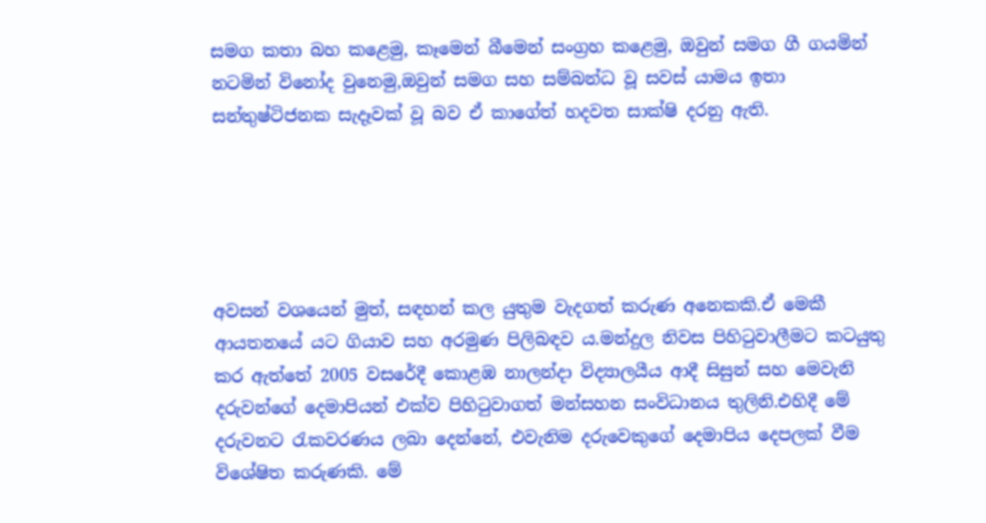සමග කතා බහ කළෙමු, කෑමෙන් බීමෙන් සංග්‍රහ කළෙමු, ඔවුන් සමග ගී ගයමින් නටමින් විනෝද වුනෙමු,ඔවුන් සමග සහ සම්බන්ධ වූ සවස් යාමය ඉතා සන්තුෂ්ටිජනක සැදෑවක් වූ බව ඒ කාගේත් හදවත සාක්ෂි දරනු ඇති.





අවසන් වශයෙන් මුත්, සඳහන් කල යුතුම වැදගත් කරුණ අනෙකකි.ඒ මෙකී ආයතනයේ යට ගියාව සහ අරමුණ පිලිබඳව ය.මන්දුල නිවස පිහිටුවාලීමට කටයුතු කර ඇත්තේ 2005 වසරේදී කොළඹ නාලන්දා විද්‍යාලයීය ආදී සිසුන් සහ මෙවැනි දරුවන්ගේ දෙමාපියන් එක්ව පිහිටුවාගත් මන්සහන සංවිධානය තුලිනි.එහිදී මේ දරුවනට රැකවරණය ලබා දෙන්නේ, එවැනිම දරුවෙකුගේ දෙමාපිය දෙපලක් වීම විශේෂිත කරුණකි. මේ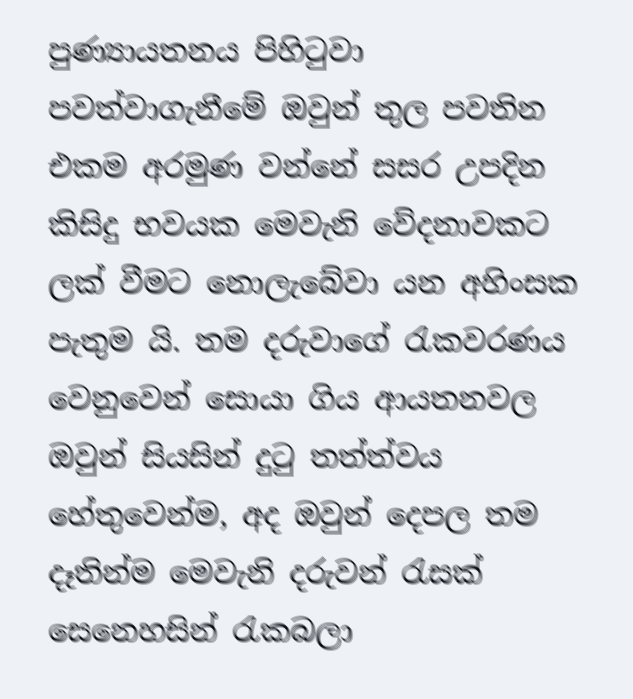පුණ්‍යායතනය පිහිටුවා පවත්වාගැනීමේ ඔවුන් තුල පවතින එකම අරමුණ වන්නේ සසර උපදින කිසිදු භවයක මෙවැනි වේදනාවකට ලක් වීමට නොලැබේවා යන අහිංසක පැතුම යි. තම දරුවාගේ රැකවරණය වෙනුවෙන් සොයා ගිය ආයතනවල ඔවුන් සියසින් දුටු තත්ත්වය හේතුවෙන්ම, අද ඔවුන් දෙපල තම දෑතින්ම මෙවැනි දරුවන් රැසක් සෙනෙහසින් රැකබලා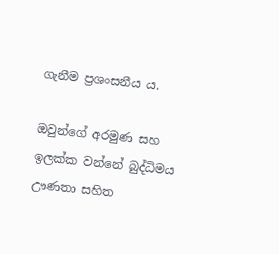ගැනීම ප්‍රශංසනීය ය.

ඔවුන්ගේ අරමුණ සහ ඉලක්ක වන්නේ බුද්ධිමය ඌණතා සහිත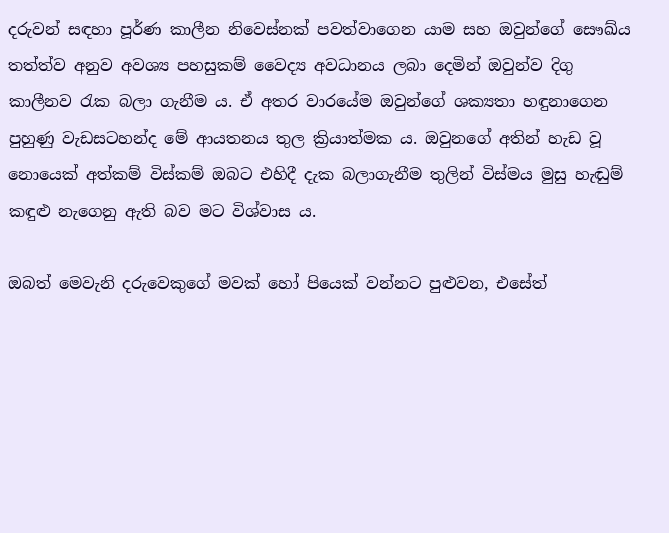දරුවන් සඳහා පූර්ණ කාලීන නිවෙස්නක් පවත්වාගෙන යාම සහ ඔවුන්ගේ සෞඛ්ය තත්ත්ව අනුව අවශ්‍ය පහසුකම් වෛද්‍ය අවධානය ලබා දෙමින් ඔවුන්ව දිගු කාලීනව රැක බලා ගැනීම ය. ඒ අතර වාරයේම ඔවුන්ගේ ශක්‍යතා හඳුනාගෙන පුහුණු වැඩසටහන්ද මේ ආයතනය තුල ක්‍රියාත්මක ය. ඔවුනගේ අතින් හැඩ වූ නොයෙක් අත්කම් විස්කම් ඔබට එහිදී දැක බලාගැනීම තුලින් විස්මය මුසු හැඬුම් කඳුළු නැගෙනු ඇති බව මට විශ්වාස ය.

ඔබත් මෙවැනි දරුවෙකුගේ මවක් හෝ පියෙක් වන්නට පුළුවන, එසේත්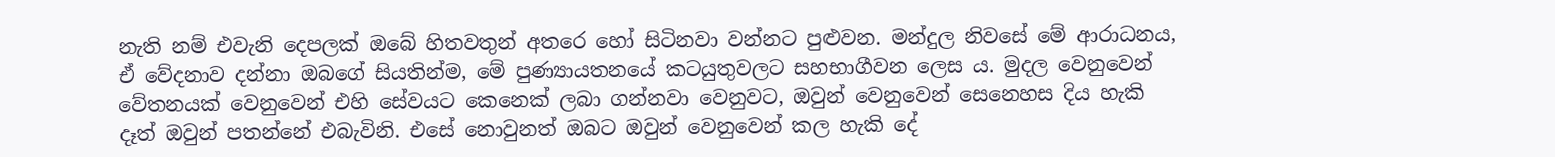නැති නම් එවැනි දෙපලක් ඔබේ හිතවතුන් අතරෙ හෝ සිටිනවා වන්නට පුළුවන. මන්දුල නිවසේ මේ ආරාධනය, ඒ වේදනාව දන්නා ඔබගේ සියතින්ම, මේ පුණ්‍යායතනයේ කටයුතුවලට සහභාගීවන ලෙස ය. මුදල වෙනුවෙන් වේතනයක් වෙනුවෙන් එහි සේවයට කෙනෙක් ලබා ගන්නවා වෙනුවට, ඔවුන් වෙනුවෙන් සෙනෙහස දිය හැකි දෑත් ඔවුන් පතන්නේ එබැවිනි. එසේ නොවුනත් ඔබට ඔවුන් වෙනුවෙන් කල හැකි දේ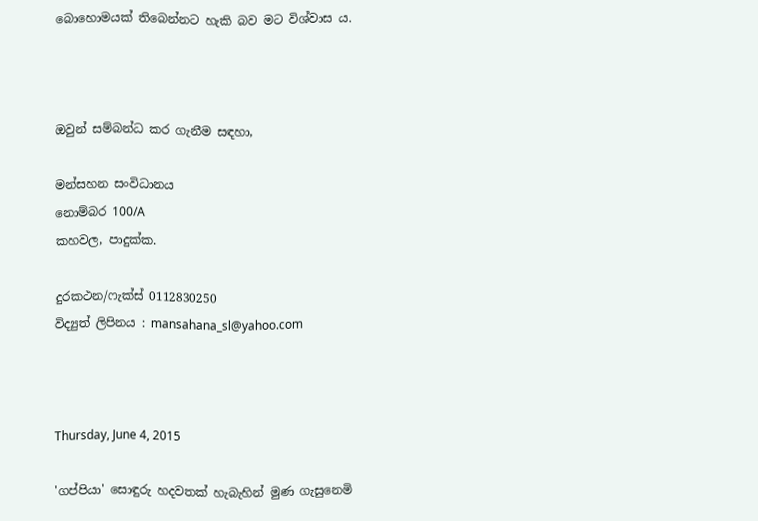බොහොමයක් තිබෙන්නට හැකි බව මට විශ්වාස ය.



ඔවුන් සම්බන්ධ කර ගැනීම සඳහා,

මන්සහන සංවිධානය
නොම්බර 100/A
කහවල, පාදුක්ක.

දුරකථන/ෆැක්ස් 0112830250
විද්‍යුත් ලිපිනය : mansahana_sl@yahoo.com



Thursday, June 4, 2015

'ගප්පියා' සොඳුරු හදවතක් හැබැහින් මුණ ගැසුනෙමි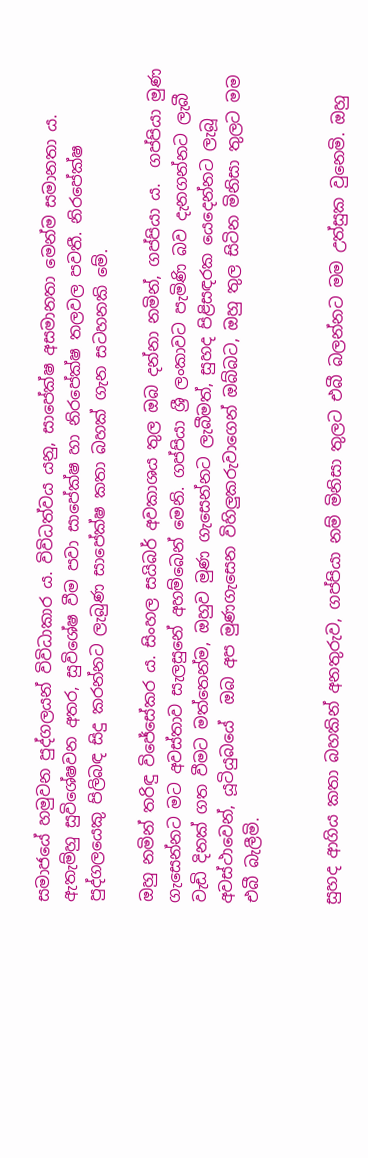සමාජයේ හමුවන පුද්ගලයන් විවිධාකාර ය. විවිධත්වය යනු, සාපේක්ෂ අසමානතා මෙන්ම සමානතා ය. ඇතැම්හු සුවිශේෂවන අතර, සුවිශේෂ වීම පවා සාපේක්ෂ හා නිරපේක්ෂ තලවල පවතී. නිරපේක්ෂ පුද්ගලයෙකු පිලිබඳ සිදු කරන්නට ලැබුණ සාපේක්ෂ කතා බහක් ගැන සටහනකි මේ.

ඔහු නමින් තරිඳු විජේසේකර ය. සිංහල සයිබර් අවකාශය තුල ඔබ දන්නා නමින්, ගප්පියා ය.  ගප්පියා මුණ ගැසෙන්නට මට අවස්තාව සැලසුනේ අහම්බෙන් මෙනි. ගප්පියා ශ්‍රී ලංකාවට පැමිණි බව දැනගන්නට ලැබී වැඩි දිනක් ගත වීමට මත්තෙන්ම, ඔහුව මුණ ගැසෙන්නට ලැබීමත්, සුහද පිළිසඳරක යෙදෙන්නට ලැබූ අවස්ථාවෙන්, යූටියුබයේ  ඔබ අප මුණගැසෙන විහිලුකරුවාගෙන් ඔබ්බට, ඔහු තුල සිටින මිනිසා තුලට මම එබී බැලීමි.


සුහද ආගිය කතා බහකින් අනතුරුව, ගප්පියා නම් මිනිසා තුලට එබී බලන්නට මම උත්සුක වුනෙමි. ඔහු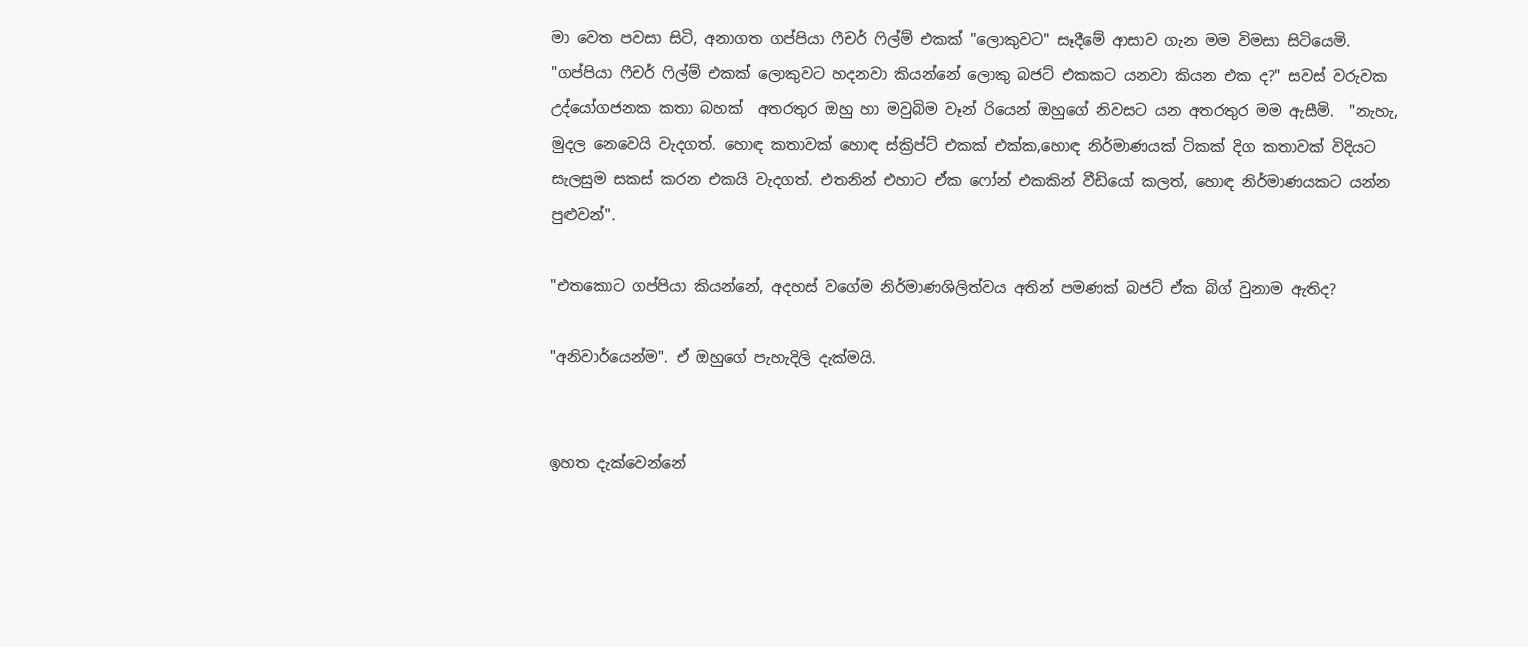මා වෙත පවසා සිටි, අනාගත ගප්පියා ෆීචර් ෆිල්ම් එකක් "ලොකුවට" සෑදීමේ ආසාව ගැන මම විමසා සිටියෙමි. "ගප්පියා ෆීචර් ෆිල්ම් එකක් ලොකුවට හදනවා කියන්නේ ලොකු බජට් එකකට යනවා කියන එක ද?" සවස් වරුවක උද්යෝගජනක කතා බහක්  අතරතුර ඔහු හා මවුබිම වෑන් රියෙන් ඔහුගේ නිවසට යන අතරතුර මම ඇසීමි.  "නැහැ, මුදල නෙවෙයි වැදගත්. හොඳ කතාවක් හොඳ ස්ක්‍රිප්ට් එකක් එක්ක,හොඳ නිර්මාණයක් ටිකක් දිග කතාවක් විදියට  සැලසුම සකස් කරන එකයි වැදගත්. එතනින් එහාට ඒක ෆෝන් එකකින් වීඩියෝ කලත්, හොඳ නිර්මාණයකට යන්න පුළුවන්".

"එතකොට ගප්පියා කියන්නේ, අදහස් වගේම නිර්මාණශිලිත්වය අතින් පමණක් බජට් ඒක බිග් වුනාම ඇතිද?

"අනිවාර්යෙන්ම". ඒ ඔහුගේ පැහැදිලි දැක්මයි.


ඉහත දැක්වෙන්නේ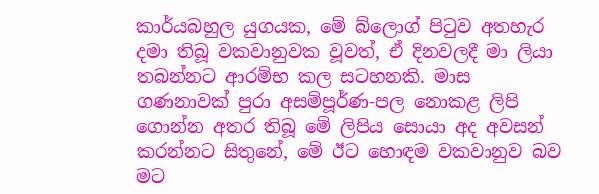කාර්යබහුල යුගයක, මේ බ්ලොග් පිටුව අතහැර දමා තිබූ වකවානුවක වූවත්, ඒ දිනවලදී මා ලියා තබන්නට ආරම්භ කල සටහනකි. මාස ගණනාවක් පුරා අසම්පූර්ණ-පල නොකළ ලිපි ගොන්න අතර තිබූ මේ ලිපිය සොයා අද අවසන් කරන්නට සිතුනේ, මේ ඊට හොඳම වකවානුව බව මට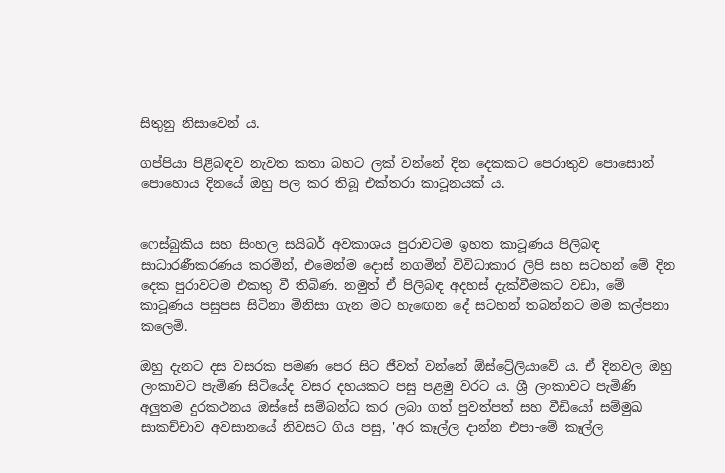සිතුනු නිසාවෙන් ය.

ගප්පියා පිළිබඳව නැවත කතා බහට ලක් වන්නේ දින දෙකකට පෙරාතුව පොසොන් පොහොය දිනයේ ඔහු පල කර තිබූ එක්තරා කාටූනයක් ය.


ෆෙස්බුකිය සහ සිංහල සයිබර් අවකාශය පුරාවටම ඉහත කාටූණය පිලිබඳ සාධාරණීකරණය කරමින්, එමෙන්ම දොස් නගමින් විවිධාකාර ලිපි සහ සටහන් මේ දින දෙක පුරාවටම එකතු වී තිබිණ. නමුත් ඒ පිලිබඳ අදහස් දැක්වීමකට වඩා, මේ කාටූණය පසුපස සිටිනා මිනිසා ගැන මට හැඟෙන දේ සටහන් තබන්නට මම කල්පනා කලෙමි.

ඔහු දැනට දස වසරක පමණ පෙර සිට ජීවත් වන්නේ ඕස්ට්‍රේලියාවේ ය. ඒ දිනවල ඔහු ලංකාවට පැමිණ සිටියේද වසර දහයකට පසු පළමු වරට ය. ශ්‍රී ලංකාවට පැමිණි අලුතම දුරකථනය ඔස්සේ සම්බන්ධ කර ලබා ගත් පුවත්පත් සහ වීඩියෝ සම්මුඛ සාකච්චාව අවසානයේ නිවසට ගිය පසු, 'අර කෑල්ල දාන්න එපා-මේ කෑල්ල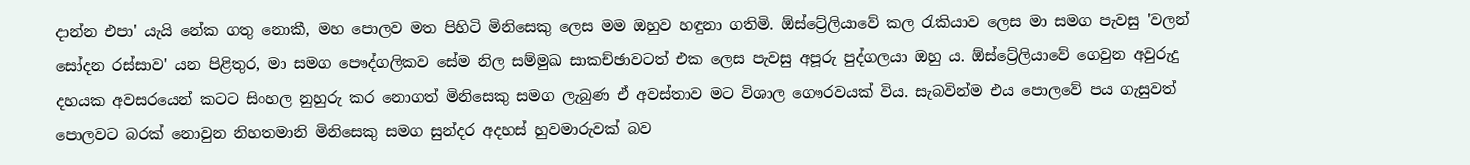දාන්න එපා' යැයි නේක ගතු නොකී, මහ පොලව මත පිහිටි මිනිසෙකු ලෙස මම ඔහුව හඳුනා ගතිමි. ඕස්ට්‍රේලියාවේ කල රැකියාව ලෙස මා සමග පැවසු 'වලන් සෝදන රස්සාව' යන පිළිතුර, මා සමග පෞද්ගලිකව සේම නිල සම්මුඛ සාකච්ඡාවටත් එක ලෙස පැවසු අපූරු පුද්ගලයා ඔහු ය. ඕස්ට්‍රේලියාවේ ගෙවුන අවුරුදු දහයක අවසරයෙන් කටට සිංහල නුහුරු කර නොගත් මිනිසෙකු සමග ලැබුණ ඒ අවස්තාව මට විශාල ගෞරවයක් විය. සැබවින්ම එය පොලවේ පය ගැසුවත් පොලවට බරක් නොවුන නිහතමානි මිනිසෙකු සමග සුන්දර අදහස් හුවමාරුවක් බව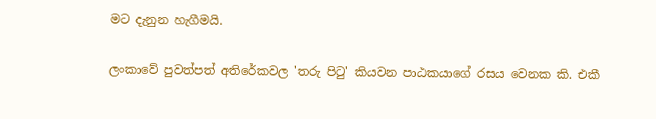මට දැනුන හැගීමයි.

ලංකාවේ පුවත්පත් අතිරේකවල 'තරු පිටු' කියවන පාඨකයාගේ රසය වෙනක කි. එකී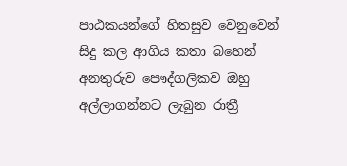පාඨකයන්ගේ හිතසුව වෙනුවෙන් සිදු කල ආගිය කතා බහෙන් අනතුරුව පෞද්ගලිකව ඔහු අල්ලාගන්නට ලැබුන රාත්‍රී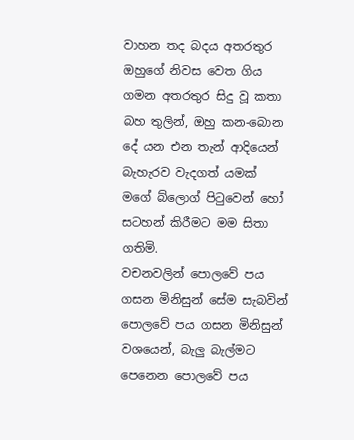වාහන තද බදය අතරතුර ඔහුගේ නිවස වෙත ගිය ගමන අතරතුර සිදු වූ කතා බහ තුලින්, ඔහු කන-බොන දේ යන එන තැන් ආදියෙන් බැහැරව වැදගත් යමක් මගේ බ්ලොග් පිටුවෙන් හෝ සටහන් කිරීමට මම සිතා ගතිමි.
වචනවලින් පොලවේ පය ගසන මිනිසුන් සේම සැබවින් පොලවේ පය ගසන මිනිසුන් වශයෙන්, බැලු බැල්මට පෙනෙන පොලවේ පය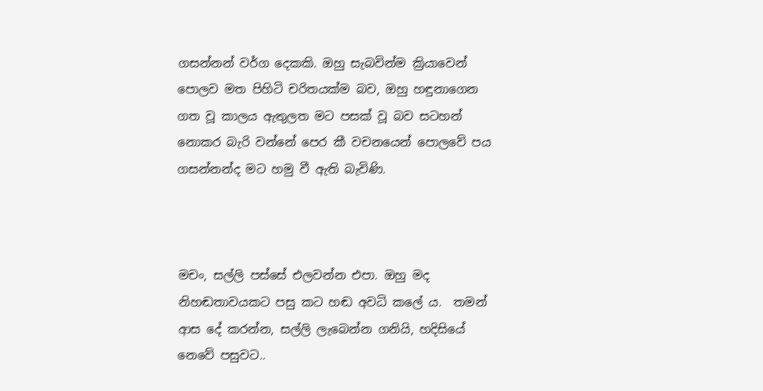ගසන්නන් වර්ග දෙකකි. ඔහු සැබවින්ම ක්‍රියාවෙන් පොලව මත පිහිටි චරිතයක්ම බව, ඔහු හඳුනාගෙන ගත වූ කාලය ඇතුලත මට පසක් වූ බව සටහන් නොකර බැරි වන්නේ පෙර කී වචනයෙන් පොලවේ පය ගසන්නන්ද මට හමු වී ඇති බැවිණි.



මචං, සල්ලි පස්සේ එලවන්න එපා. ඔහු මද නිහඬතාවයකට පසු කට හඬ අවධි කලේ ය.  තමන් ආස දේ කරන්න, සල්ලි ලැබෙන්න ගනියි, හදිසියේ නෙවේ පසුවට..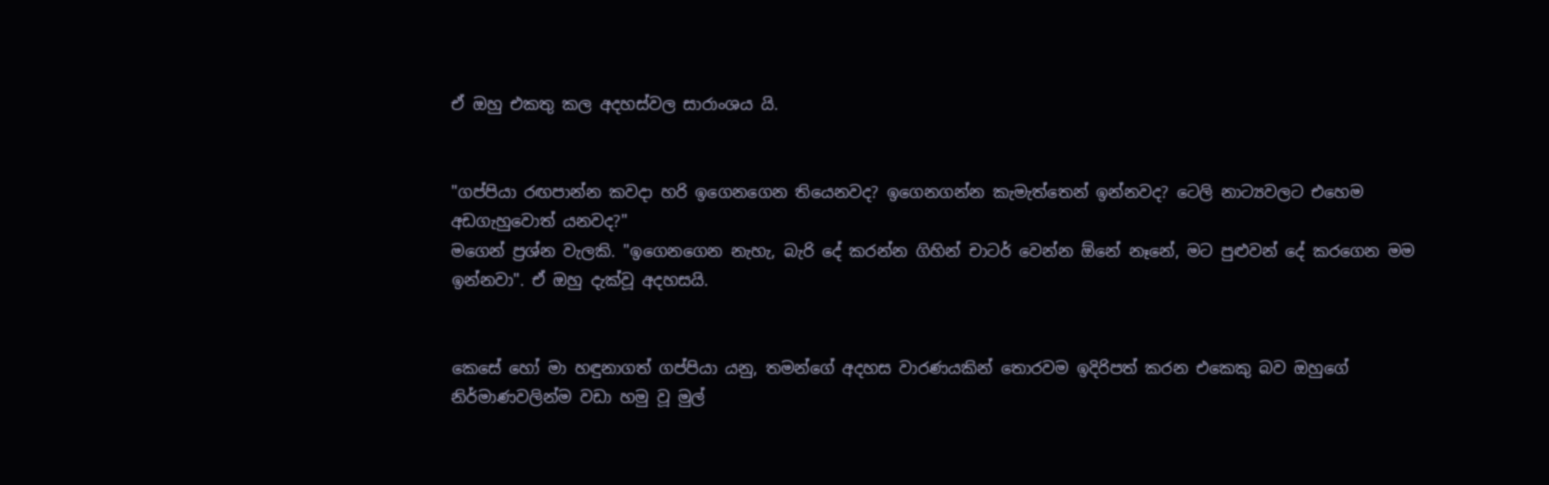ඒ ඔහු එකතු කල අදහස්වල සාරාංශය යි.


"ගප්පියා රඟපාන්න කවදා හරි ඉගෙනගෙන තියෙනවද? ඉගෙනගන්න කැමැත්තෙන් ඉන්නවද? ටෙලි නාට්‍යවලට එහෙම අඩගැහුවොත් යනවද?"
මගෙන් ප්‍රශ්න වැලකි. "ඉගෙනගෙන නැහැ, බැරි දේ කරන්න ගිහින් චාටර් වෙන්න ඕනේ නෑනේ, මට පුළුවන් දේ කරගෙන මම ඉන්නවා". ඒ ඔහු දැක්වූ අදහසයි.


කෙසේ හෝ මා හඳුනාගත් ගප්පියා යනු, තමන්ගේ අදහස වාරණයකින් තොරවම ඉදිරිපත් කරන එකෙකු බව ඔහුගේ නිර්මාණවලින්ම වඩා හමු වූ මුල්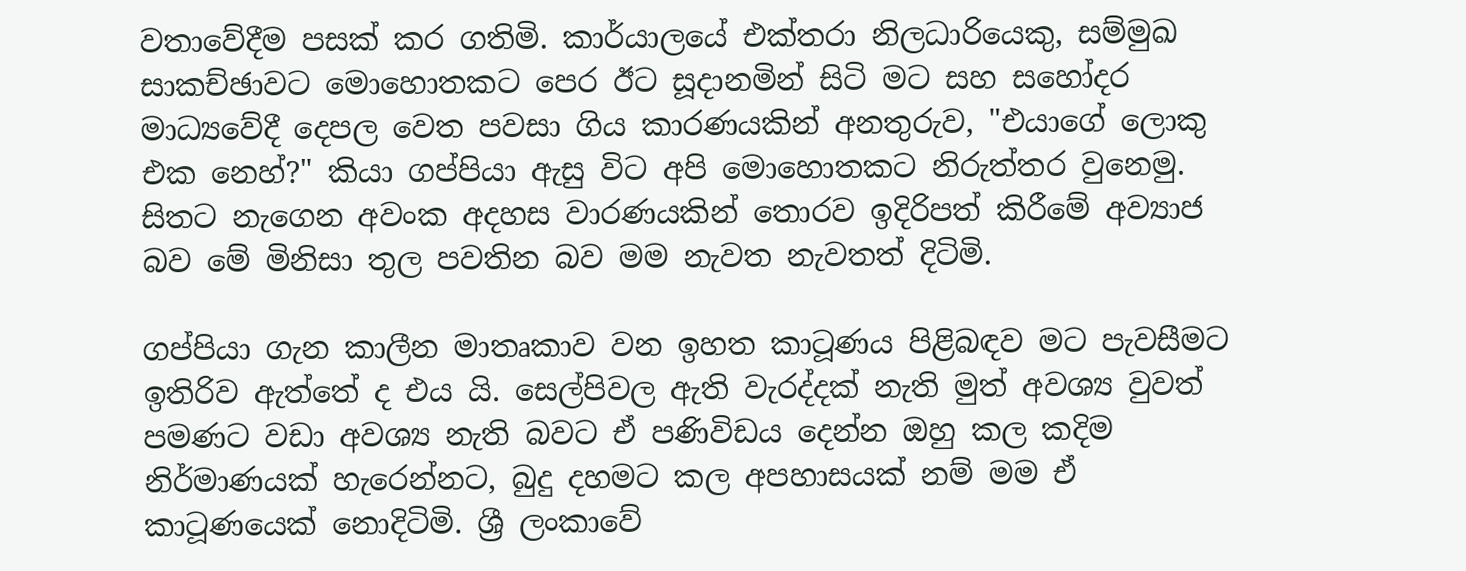වතාවේදීම පසක් කර ගතිමි. කාර්යාලයේ එක්තරා නිලධාරියෙකු, සම්මුඛ සාකච්ඡාවට මොහොතකට පෙර ඊට සූදානමින් සිටි මට සහ සහෝදර මාධ්‍යවේදී දෙපල වෙත පවසා ගිය කාරණයකින් අනතුරුව, "එයාගේ ලොකු එක නෙහ්?" කියා ගප්පියා ඇසු විට අපි මොහොතකට නිරුත්තර වුනෙමු. සිතට නැගෙන අවංක අදහස වාරණයකින් තොරව ඉදිරිපත් කිරීමේ අව්‍යාජ බව මේ මිනිසා තුල පවතින බව මම නැවත නැවතත් දිටිමි.

ගප්පියා ගැන කාලීන මාතෘකාව වන ඉහත කාටූණය පිළිබඳව මට පැවසීමට ඉතිරිව ඇත්තේ ද එය යි. සෙල්පිවල ඇති වැරද්දක් නැති මුත් අවශ්‍ය වුවත් පමණට වඩා අවශ්‍ය නැති බවට ඒ පණිවිඩය දෙන්න ඔහු කල කදිම නිර්මාණයක් හැරෙන්නට, බුදු දහමට කල අපහාසයක් නම් මම ඒ කාටූණයෙක් නොදිටිමි. ශ්‍රී ලංකාවේ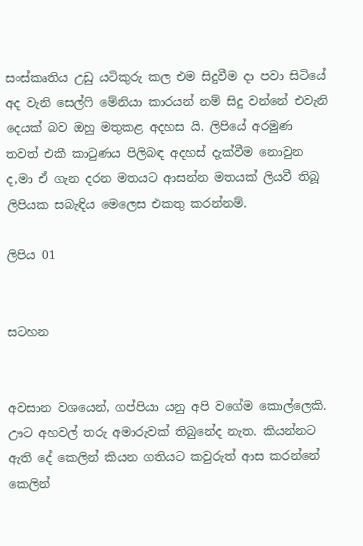සංස්කෘතිය උඩු යටිකුරු කල එම සිදුවීම දා පවා සිටියේ අද වැනි සෙල්ෆි මේනියා කාරයන් නම් සිදු වන්නේ එවැනි දෙයක් බව ඔහු මතුකළ අදහස යි. ලිපියේ අරමුණ තවත් එකී කාටුණය පිලිබඳ අදහස් දැක්වීම නොවුන ද,මා ඒ ගැන දරන මතයට ආසන්න මතයක් ලියවී තිබූ ලිපියක සබැඳිය මෙලෙස එකතු කරන්නම්.

ලිපිය 01


සටහන


අවසාන වශයෙන්, ගප්පියා යනු අපි වගේම කොල්ලෙකි. ඌට අහවල් තරු අමාරුවක් තිබුනේද නැත. කියන්නට ඇති දේ කෙලින් කියන ගතියට කවුරුත් ආස කරන්නේ කෙලින්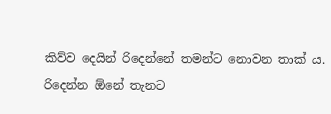කිව්ව දෙයින් රිදෙන්නේ තමන්ට නොවන තාක් ය. රිදෙන්න ඕනේ තැනට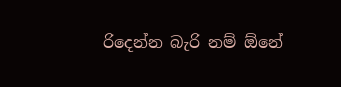රිදෙන්න බැරි නම් ඕනේ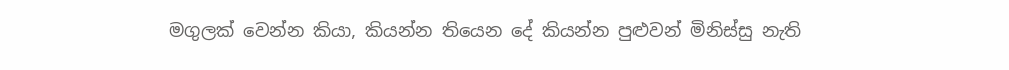මගුලක් වෙන්න කියා, කියන්න තියෙන දේ කියන්න පුළුවන් මිනිස්සු නැති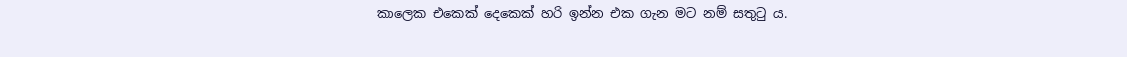කාලෙක එකෙක් දෙකෙක් හරි ඉන්න එක ගැන මට නම් සතුටු ය.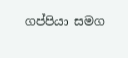ගප්පියා සමග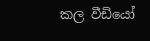කල වීඩියෝ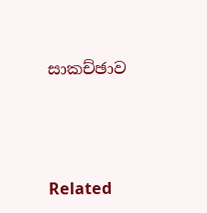සාකච්ඡාව




Related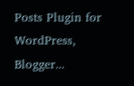Posts Plugin for WordPress, Blogger...